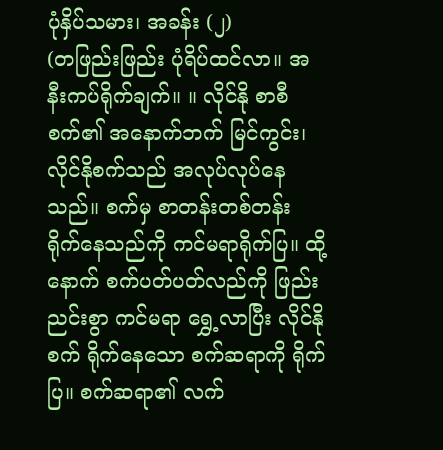ပုံနှိပ်သမား၊ အခန်း (၂)
(တဖြည်းဖြည်း ပုံရိပ်ထင်လာ။ အနီးကပ်ရိုက်ချက်။ ။ လိုင်နို စာစီစက်၏ အနောက်ဘက် မြင်ကွင်း၊ လိုင်နိုစက်သည် အလုပ်လုပ်နေသည်။ စက်မှ စာတန်းတစ်တန်း ရိုက်နေသည်ကို ကင်မရာရိုက်ပြ။ ထို့နောက် စက်ပတ်ပတ်လည်ကို ဖြည်းညင်းစွာ ကင်မရာ ရွှေ့လာပြီး လိုင်နိုစက် ရိုက်နေသော စက်ဆရာကို ရိုက်ပြ။ စက်ဆရာ၏ လက်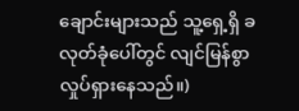ချောင်းများသည် သူ့ရှေ့ရှိ ခလုတ်ခုံပေါ်တွင် လျင်မြန်စွာ လှုပ်ရှားနေသည်။)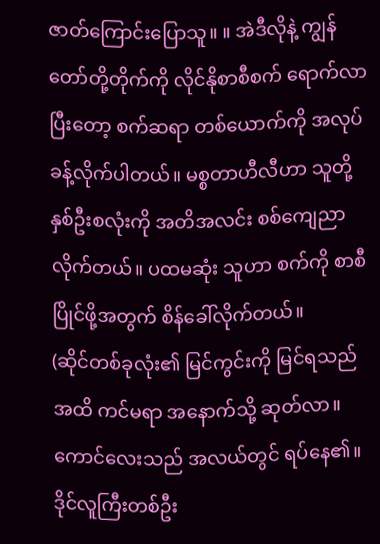ဇာတ်ကြောင်းပြောသူ။ ။ အဲဒီလိုနဲ့ ကျွန်တော်တို့တိုက်ကို လိုင်နိုစာစီစက် ရောက်လာပြီးတော့ စက်ဆရာ တစ်ယောက်ကို အလုပ်ခန့်လိုက်ပါတယ်။ မစ္စတာဟီလီဟာ သူတို့နှစ်ဦးစလုံးကို အတိအလင်း စစ်ကျေညာ လိုက်တယ်။ ပထမဆုံး သူဟာ စက်ကို စာစီပြိုင်ဖို့အတွက် စိန်ခေါ်လိုက်တယ်။
(ဆိုင်တစ်ခုလုံး၏ မြင်ကွင်းကို မြင်ရသည်အထိ ကင်မရာ အနောက်သို့ ဆုတ်လာ။ ကောင်လေးသည် အလယ်တွင် ရပ်နေ၏။ ဒိုင်လူကြီးတစ်ဦး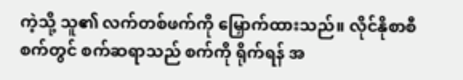ကဲ့သို့ သူ၏ လက်တစ်ဖက်ကို မြှောက်ထားသည်။ လိုင်နိုစာစီစက်တွင် စက်ဆရာသည် စက်ကို ရိုက်ရန် အ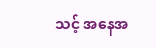သင့် အနေအ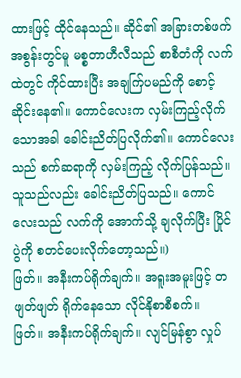ထားဖြင့် ထိုင်နေသည်။ ဆိုင်၏ အခြားတစ်ဖက် အစွန်းတွင်မူ မစ္စတာဟီလီသည် စာစီတံကို လက်ထဲတွင် ကိုင်ထားပြီး အချက်ြပမည်ကို စောင့်ဆိုင်းနေ၏။ ကောင်လေးက လှမ်းကြည့်လိုက်သောအခါ ခေါင်းညိတ်ပြလိုက်၏။ ကောင်လေးသည် စက်ဆရာကို လှမ်းကြည့် လိုက်ပြန်သည်။ သူသည်လည်း ခေါင်းညိတ်ပြသည်။ ကောင်လေးသည် လက်ကို အောက်သို့ ချလိုက်ပြီး ပြိုင်ပွဲကို စတင်ပေးလိုက်တော့သည်။)
ဖြတ်။ အနီးကပ်ရိုက်ချက်။ အရူးအမူးဖြင့် တဖျတ်ဖျတ် ရိုက်နေသော လိုင်နိုစာစီစက်။
ဖြတ်။ အနီးကပ်ရိုက်ချက်။ လျင်မြန်စွာ လှုပ်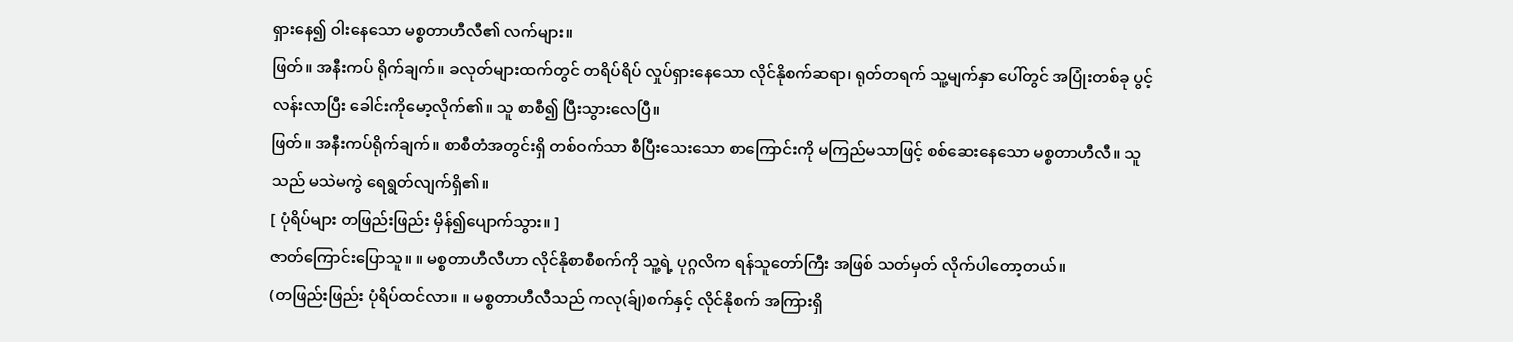ရှားနေ၍ ဝါးနေသော မစ္စတာဟီလီ၏ လက်များ။
ဖြတ်။ အနီးကပ် ရိုက်ချက်။ ခလုတ်များထက်တွင် တရိပ်ရိပ် လှုပ်ရှားနေသော လိုင်နိုစက်ဆရာ၊ ရုတ်တရက် သူ့မျက်နှာ ပေါ်တွင် အပြုံးတစ်ခု ပွင့်လန်းလာပြီး ခေါင်းကိုမော့လိုက်၏။ သူ စာစီ၍ ပြီးသွားလေပြီ။
ဖြတ်။ အနီးကပ်ရိုက်ချက်။ စာစီတံအတွင်းရှိ တစ်ဝက်သာ စီပြီးသေးသော စာကြောင်းကို မကြည်မသာဖြင့် စစ်ဆေးနေသော မစ္စတာဟီလီ။ သူသည် မသဲမကွဲ ရေရွတ်လျက်ရှိ၏။
[ ပုံရိပ်များ တဖြည်းဖြည်း မှိန်၍ပျောက်သွား။ ]
ဇာတ်ကြောင်းပြောသူ။ ။ မစ္စတာဟီလီဟာ လိုင်နိုစာစီစက်ကို သူ့ရဲ့ ပုဂ္ဂလိက ရန်သူတော်ကြီး အဖြစ် သတ်မှတ် လိုက်ပါတော့တယ်။
(တဖြည်းဖြည်း ပုံရိပ်ထင်လာ။ ။ မစ္စတာဟီလီသည် ကလု(ခ်ျ)စက်နှင့် လိုင်နိုစက် အကြားရှိ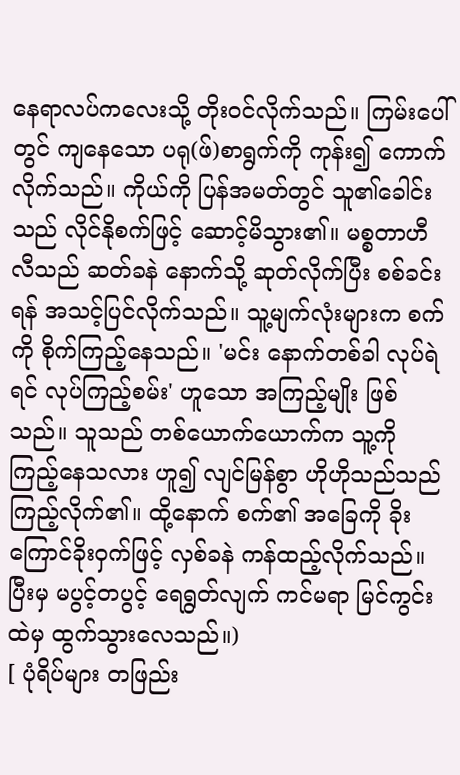နေရာလပ်ကလေးသို့ တိုးဝင်လိုက်သည်။ ကြမ်းပေါ်တွင် ကျနေသော ပရု(ဖ်)စာရွက်ကို ကုန်း၍ ကောက်လိုက်သည်။ ကိုယ်ကို ပြန်အမတ်တွင် သူ၏ခေါင်းသည် လိုင်နိုစက်ဖြင့် ဆောင့်မိသွား၏။ မစ္စတာဟီလီသည် ဆတ်ခနဲ နောက်သို့ ဆုတ်လိုက်ပြီး စစ်ခင်းရန် အသင့်ပြင်လိုက်သည်။ သူ့မျက်လုံးများက စက်ကို စိုက်ကြည့်နေသည်။ 'မင်း နောက်တစ်ခါ လုပ်ရဲရင် လုပ်ကြည့်စမ်း' ဟူသော အကြည့်မျိုး ဖြစ်သည်။ သူသည် တစ်ယောက်ယောက်က သူ့ကို ကြည့်နေသလား ဟူ၍ လျင်မြန်စွာ ဟိုဟိုသည်သည် ကြည့်လိုက်၏။ ထို့နောက် စက်၏ အခြေကို ခိုးကြောင်ခိုးဝှက်ဖြင့် လှစ်ခနဲ ကန်ထည့်လိုက်သည်။ ပြီးမှ မပွင့်တပွင့် ရေရွတ်လျက် ကင်မရာ မြင်ကွင်းထဲမှ ထွက်သွားလေသည်။)
[ ပုံရိပ်များ တဖြည်း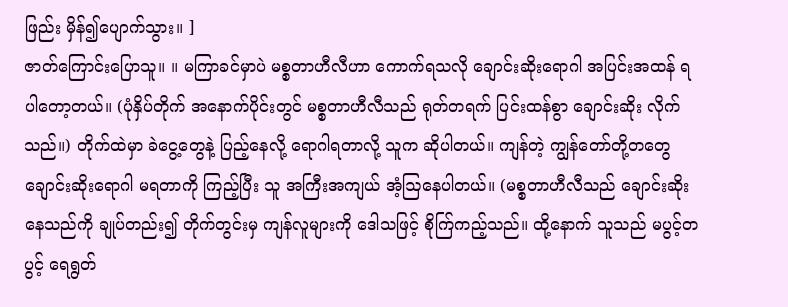ဖြည်း မှိန်၍ပျောက်သွား။ ]
ဇာတ်ကြောင်းပြောသူ။ ။ မကြာခင်မှာပဲ မစ္စတာဟီလီဟာ ကောက်ရသလို ချောင်းဆိုးရောဂါ အပြင်းအထန် ရပါတော့တယ်။ (ပုံနှိပ်တိုက် အနောက်ပိုင်းတွင် မစ္စတာဟီလီသည် ရုတ်တရက် ပြင်းထန်စွာ ချောင်းဆိုး လိုက်သည်။) တိုက်ထဲမှာ ခဲငွေ့တွေနဲ့ ပြည့်နေလို့ ရောဂါရတာလို့ သူက ဆိုပါတယ်။ ကျန်တဲ့ ကျွန်တော်တို့တတွေ ချောင်းဆိုးရောဂါ မရတာကို ကြည့်ပြီး သူ အကြီးအကျယ် အံ့ဩနေပါတယ်။ (မစ္စတာဟီလီသည် ချောင်းဆိုး နေသည်ကို ချုပ်တည်း၍ တိုက်တွင်းမှ ကျန်လူများကို ဒေါသဖြင့် စိုက်ြကည့်သည်။ ထို့နောက် သူသည် မပွင့်တပွင့် ရေရွတ်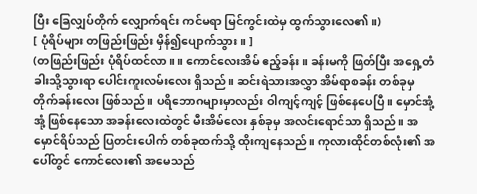ပြီး ခြေလျှပ်တိုက် လျှောက်ရင်း ကင်မရာ မြင်ကွင်းထဲမှ ထွက်သွားလေ၏။)
[ ပုံရိပ်များ တဖြည်းဖြည်း မှိန်၍ပျောက်သွား။ ]
(တဖြည်းဖြည်း ပုံရိပ်ထင်လာ။ ။ ကောင်လေးအိမ် ဧည့်ခန်း။ ခန်းမကို ဖြတ်ပြီး အရှေ့တံခါးသို့သွားရာ ပေါင်းကူးလမ်းလေး ရှိသည်။ ဆင်းရဲသားအလွှာ အိမ်ရာစခန်း တစ်ခုမှ တိုက်ခန်းလေး ဖြစ်သည်။ ပရိဘောဂများမှာလည်း ဝါကျင့်ကျင့် ဖြစ်နေပေပြီ။ မှောင်အုံ့အုံ့ ဖြစ်နေသော အခန်းလေးထဲတွင် မီးအိမ်လေး နှစ်ခုမှ အလင်းရောင်သာ ရှိသည်။ အမှောင်ရိပ်သည် ပြတင်းပေါက် တစ်ခုထက်သို့ ထိုးကျနေသည်။ ကုလားထိုင်တစ်လုံး၏ အပေါ်တွင် ကောင်လေး၏ အမေသည်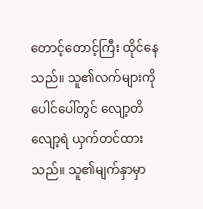တောင့်တောင့်ကြီး ထိုင်နေသည်။ သူ၏လက်များကို ပေါင်ပေါ်တွင် လျော့တိလျော့ရဲ ယှက်တင်ထားသည်။ သူ၏မျက်နှာမှာ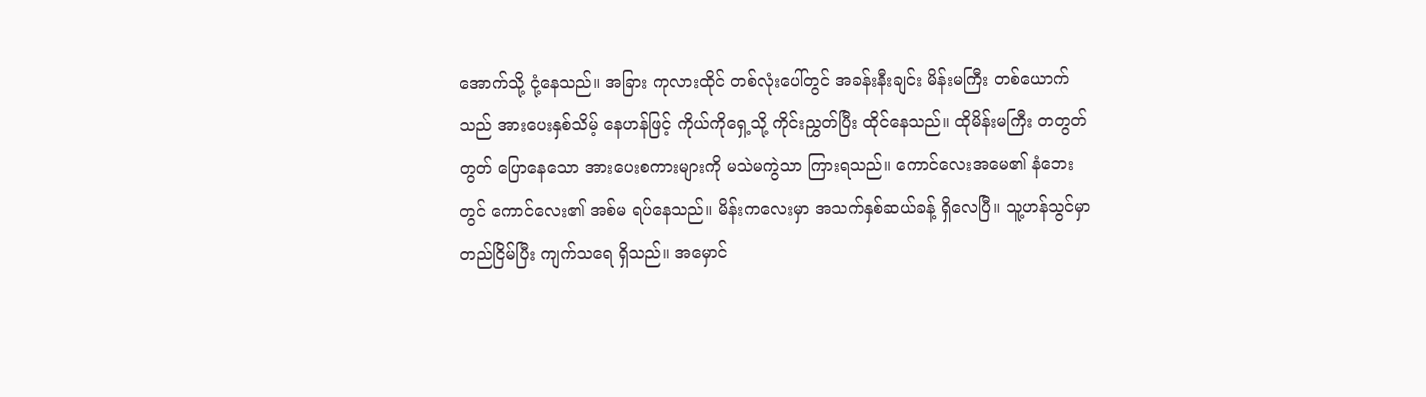အောက်သို့ ငုံ့နေသည်။ အခြား ကုလားထိုင် တစ်လုံးပေါ်တွင် အခန်းနီးချင်း မိန်းမကြီး တစ်ယောက်သည် အားပေးနှစ်သိမ့် နေဟန်ဖြင့် ကိုယ်ကိုရှေ့သို့ ကိုင်းညွှတ်ပြီး ထိုင်နေသည်။ ထိုမိန်းမကြီး တတွတ်တွတ် ပြောနေသော အားပေးစကားများကို မသဲမကွဲသာ ကြားရသည်။ ကောင်လေးအမေ၏ နံဘေးတွင် ကောင်လေး၏ အစ်မ ရပ်နေသည်။ မိန်းကလေးမှာ အသက်နှစ်ဆယ်ခန့် ရှိလေပြီ။ သူ့ဟန်သွင်မှာ တည်ငြိမ်ပြီး ကျက်သရေ ရှိသည်။ အမှောင်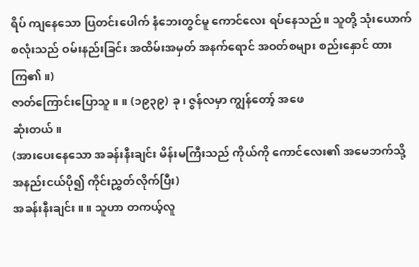ရိပ် ကျနေသော ပြတင်းပေါက် နံဘေးတွင်မူ ကောင်လေး ရပ်နေသည်။ သူတို့ သုံးယောက်စလုံးသည် ဝမ်းနည်းခြင်း အထိမ်းအမှတ် အနက်ရောင် အဝတ်စများ စည်းနှောင် ထားကြ၏။)
ဇာတ်ကြောင်းပြောသူ။ ။ (၁၉၃၉) ခု၊ ဇွန်လမှာ ကျွန်တော့် အဖေ
ဆုံးတယ်။
(အားပေးနေသော အခန်းနီးချင်း မိန်းမကြီးသည် ကိုယ်ကို ကောင်လေး၏ အမေဘက်သို့ အနည်းငယ်ပို၍ ကိုင်းညွှတ်လိုက်ပြီး)
အခန်းနီးချင်း။ ။ သူဟာ တကယ့်လူ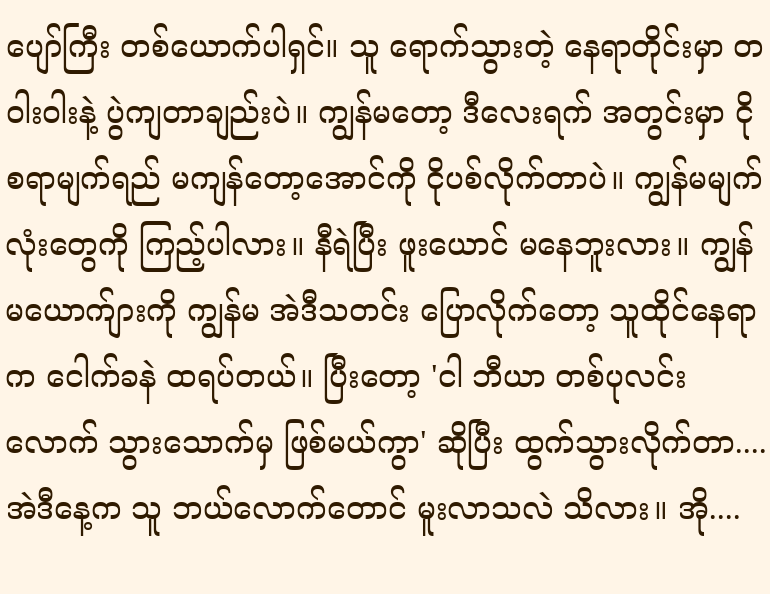ပျော်ကြီး တစ်ယောက်ပါရှင်။ သူ ရောက်သွားတဲ့ နေရာတိုင်းမှာ တဝါးဝါးနဲ့ ပွဲကျတာချည်းပဲ။ ကျွန်မတော့ ဒီလေးရက် အတွင်းမှာ ငိုစရာမျက်ရည် မကျန်တော့အောင်ကို ငိုပစ်လိုက်တာပဲ။ ကျွန်မမျက်လုံးတွေကို ကြည့်ပါလား။ နီရဲပြီး ဖူးယောင် မနေဘူးလား။ ကျွန်မယောက်ျားကို ကျွန်မ အဲဒီသတင်း ပြောလိုက်တော့ သူထိုင်နေရာက ငေါက်ခနဲ ထရပ်တယ်။ ပြီးတော့ 'ငါ ဘီယာ တစ်ပုလင်းလောက် သွားသောက်မှ ဖြစ်မယ်ကွာ' ဆိုပြီး ထွက်သွားလိုက်တာ.... အဲဒီနေ့က သူ ဘယ်လောက်တောင် မူးလာသလဲ သိလား။ အို....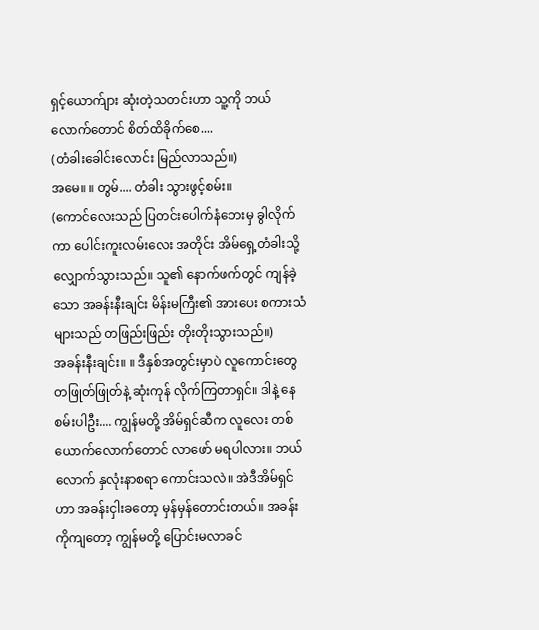ရှင့်ယောက်ျား ဆုံးတဲ့သတင်းဟာ သူ့ကို ဘယ်လောက်တောင် စိတ်ထိခိုက်စေ....
(တံခါးခေါင်းလောင်း မြည်လာသည်။)
အမေ။ ။ တွမ်.... တံခါး သွားဖွင့်စမ်း။
(ကောင်လေးသည် ပြတင်းပေါက်နံဘေးမှ ခွါလိုက်ကာ ပေါင်းကူးလမ်းလေး အတိုင်း အိမ်ရှေ့တံခါးသို့ လျှောက်သွားသည်။ သူ၏ နောက်ဖက်တွင် ကျန်ခဲ့သော အခန်းနီးချင်း မိန်းမကြီး၏ အားပေး စကားသံများသည် တဖြည်းဖြည်း တိုးတိုးသွားသည်။)
အခန်းနီးချင်း။ ။ ဒီနှစ်အတွင်းမှာပဲ လူကောင်းတွေ တဖြုတ်ဖြုတ်နဲ့ ဆုံးကုန် လိုက်ကြတာရှင်။ ဒါနဲ့ နေစမ်းပါဦး.... ကျွန်မတို့ အိမ်ရှင်ဆီက လူလေး တစ်ယောက်လောက်တောင် လာဖော် မရပါလား။ ဘယ်လောက် နှလုံးနာစရာ ကောင်းသလဲ။ အဲဒီအိမ်ရှင်ဟာ အခန်းငှါးခတော့ မှန်မှန်တောင်းတယ်။ အခန်းကိုကျတော့ ကျွန်မတို့ ပြောင်းမလာခင်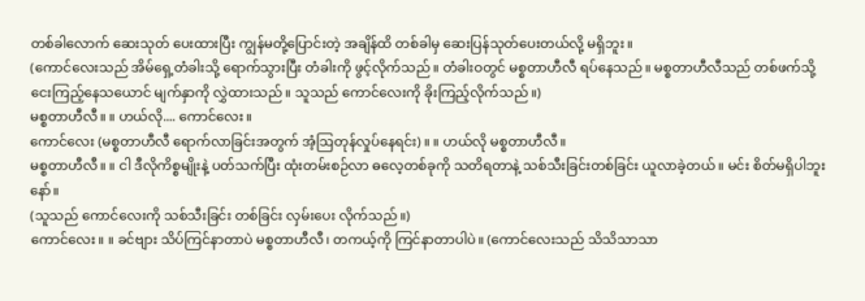တစ်ခါလောက် ဆေးသုတ် ပေးထားပြီး ကျွန်မတို့ပြောင်းတဲ့ အချိန်ထိ တစ်ခါမှ ဆေးပြန်သုတ်ပေးတယ်လို့ မရှိဘူး။
(ကောင်လေးသည် အိမ်ရှေ့တံခါးသို့ ရောက်သွားပြီး တံခါးကို ဖွင့်လိုက်သည်။ တံခါးဝတွင် မစ္စတာဟီလီ ရပ်နေသည်။ မစ္စတာဟီလီသည် တစ်ဖက်သို့ ငေးကြည့်နေသယောင် မျက်နှာကို လွှဲထားသည်။ သူသည် ကောင်လေးကို ခိုးကြည့်လိုက်သည်။)
မစ္စတာဟီလီ။ ။ ဟယ်လို.... ကောင်လေး။
ကောင်လေး (မစ္စတာဟီလီ ရောက်လာခြင်းအတွက် အံ့ဩတုန်လှုပ်နေရင်း)။ ။ ဟယ်လို မစ္စတာဟီလီ။
မစ္စတာဟီလီ။ ။ ငါ ဒီလိုကိစ္စမျိုးနဲ့ ပတ်သက်ပြီး ထုံးတမ်းစဉ်လာ ဓလေ့တစ်ခုကို သတိရတာနဲ့ သစ်သီးခြင်းတစ်ခြင်း ယူလာခဲ့တယ်။ မင်း စိတ်မရှိပါဘူးနော်။
(သူသည် ကောင်လေးကို သစ်သီးခြင်း တစ်ခြင်း လှမ်းပေး လိုက်သည်။)
ကောင်လေး။ ။ ခင်ဗျား သိပ်ကြင်နာတာပဲ မစ္စတာဟီလီ၊ တကယ့်ကို ကြင်နာတာပါပဲ။ (ကောင်လေးသည် သိသိသာသာ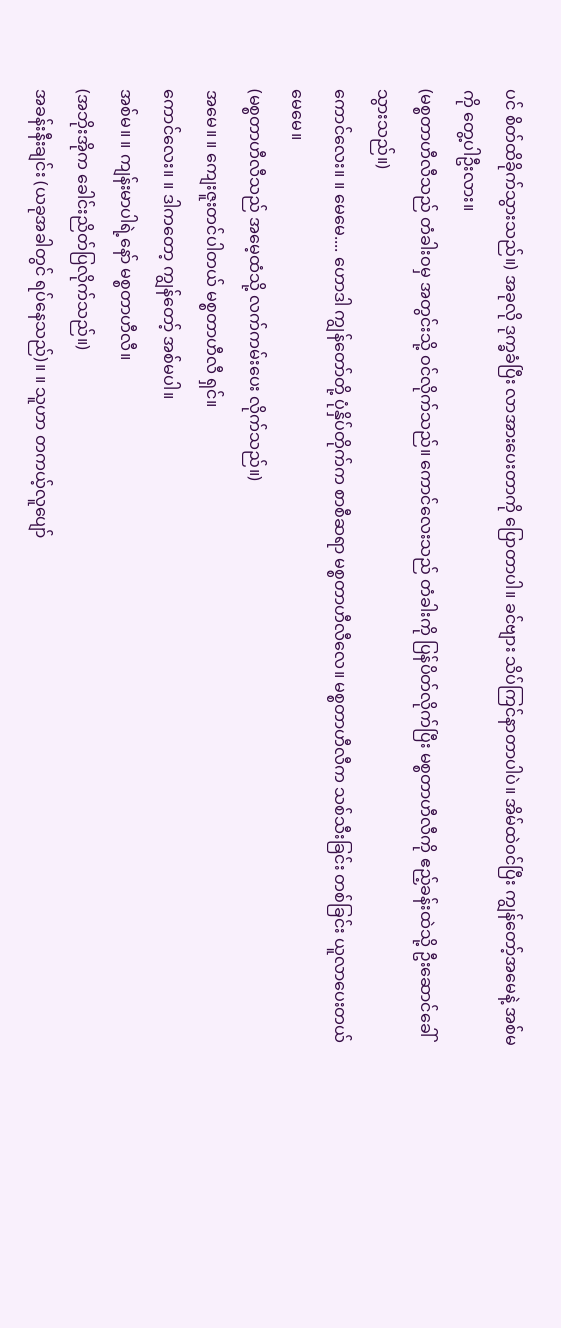ပင် စိတ်ထိခိုက်သွားသည်။) အခုလို ဒုက္ခခံပြီး လာအားပေးတာကို ပြောတာပါ။ ခင်ဗျား သိပ်ကြင်နာတာပါပဲ။ အိမ်ထဲဝင်ပြီး ကျွန်တော့်အမေနဲ့ အစ်မကို တွေ့ပါဦးလား။
(မစ္စတာဟီလီသည် တံခါးဝမှ အတွင်းသို့ ဝင်လိုက်သည်။ ကောင်လေးသည် တံခါးကို ပြန်ပိတ်လိုက်ပြီး မစ္စတာဟီလီကို ဧည့်ခန်းထဲသို့ ဦးဆောင်ခေါ်သွားသည်။)
ကောင်လေး။ ။ မေမေ.... ဟောဒါ ကျွန်တော်တို့ ပုံနှိပ်တိုက်က စာစီဆရာ မစ္စတာဟီလီလေ။ မစ္စတာဟီလီက သစ်သီးခြင်း တစ်ခြင်း ယူလာပေးတယ် မေမေ။
(မစ္စတာဟီလီသည် အမေ့ထံသို့ လက်ကမ်းပေး လိုက်သည်။)
အမေ။ ။ ကျေးဇူးတင်ပါတယ် မစ္စတာဟီလီ ရှင်။
ကောင်လေး။ ။ ဒါကတော့ ကျွန်တော့် အစ်မပါ။
အစ်မ။ ။ ကျန်းမာပါရဲ့နော် မစ္စတာဟီလီ။
(အဘိုးအိုက ခေါင်းညိတ်ပြလိုက်သည်။)
အခန်းနီးချင်း (ယခုအခါတွင် ရပ်နေသည်)။ ။ သူဟာ တကယ့်လူပျော်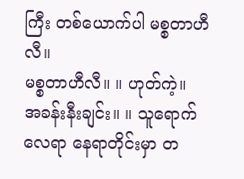ကြီး တစ်ယောက်ပါ မစ္စတာဟီလီ။
မစ္စတာဟီလီ။ ။ ဟုတ်ကဲ့။
အခန်းနီးချင်း။ ။ သူရောက်လေရာ နေရာတိုင်းမှာ တ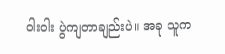ဝါးဝါး ပွဲကျတာချည်းပဲ။ အခု သူက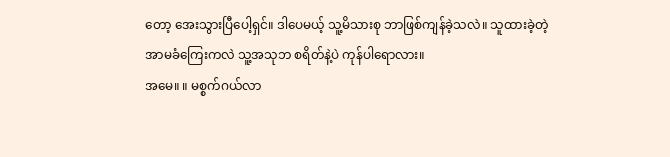တော့ အေးသွားပြီပေါ့ရှင်။ ဒါပေမယ့် သူ့မိသားစု ဘာဖြစ်ကျန်ခဲ့သလဲ။ သူထားခဲ့တဲ့ အာမခံကြေးကလဲ သူ့အသုဘ စရိတ်နဲ့ပဲ ကုန်ပါရောလား။
အမေ။ ။ မစ္စက်ဂယ်လာ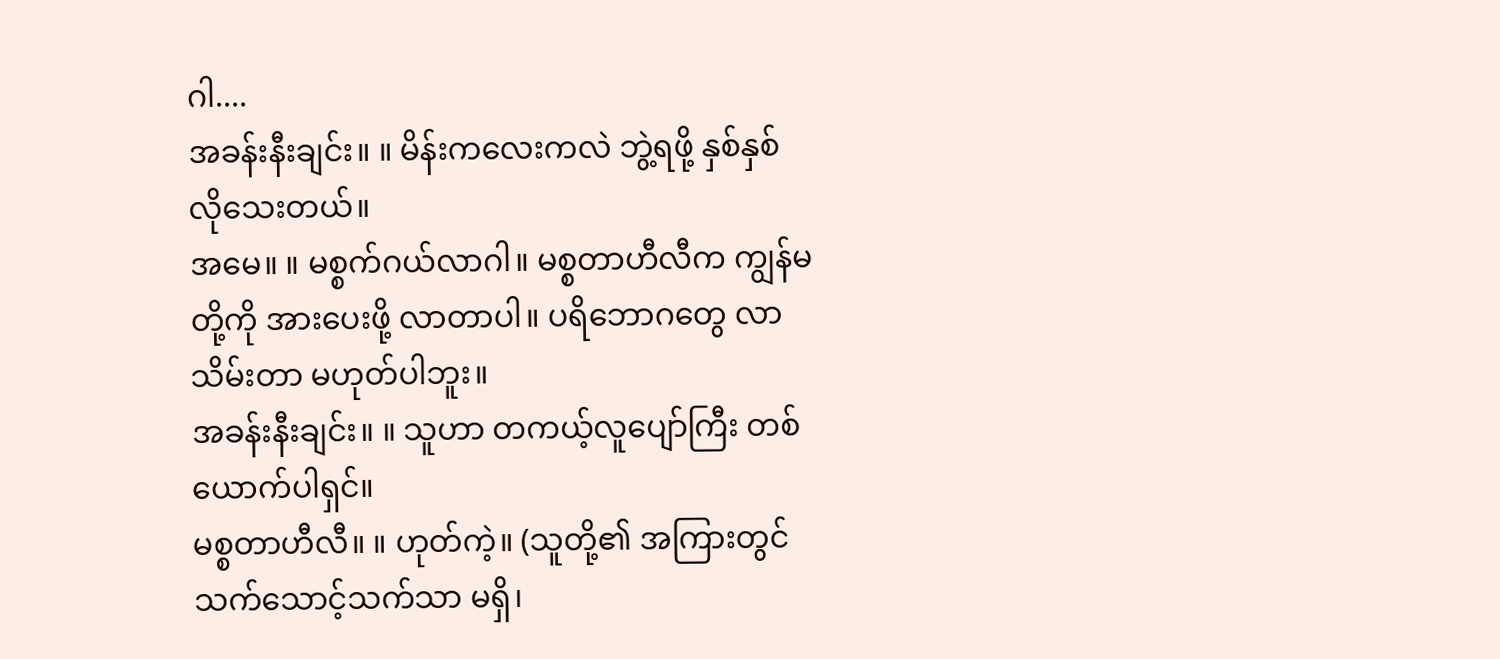ဂါ....
အခန်းနီးချင်း။ ။ မိန်းကလေးကလဲ ဘွဲ့ရဖို့ နှစ်နှစ် လိုသေးတယ်။
အမေ။ ။ မစ္စက်ဂယ်လာဂါ။ မစ္စတာဟီလီက ကျွန်မတို့ကို အားပေးဖို့ လာတာပါ။ ပရိဘောဂတွေ လာသိမ်းတာ မဟုတ်ပါဘူး။
အခန်းနီးချင်း။ ။ သူဟာ တကယ့်လူပျော်ကြီး တစ်ယောက်ပါရှင်။
မစ္စတာဟီလီ။ ။ ဟုတ်ကဲ့။ (သူတို့၏ အကြားတွင် သက်သောင့်သက်သာ မရှိ၊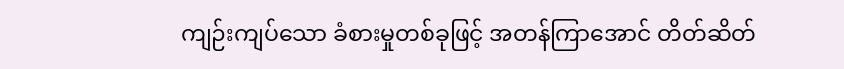ကျဉ်းကျပ်သော ခံစားမှုတစ်ခုဖြင့် အတန်ကြာအောင် တိတ်ဆိတ်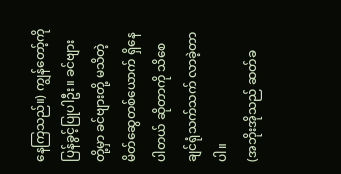နေကြသည်။) ကျွန်တော့်ကို ပြန်ခွင့်ပြုပါဦး။ ခင်ဗျားတို့မှာ ခင်ဗျားတို့ မသိတဲ့ မိတ်ဆွေတစ်ယောက် ရှိနေပါတယ် ဆိုတာကို သိစေချင်ရုံသက်သက် လာခဲ့တာပါ။
(အဘိုးအိုသည် ဆတ်ခ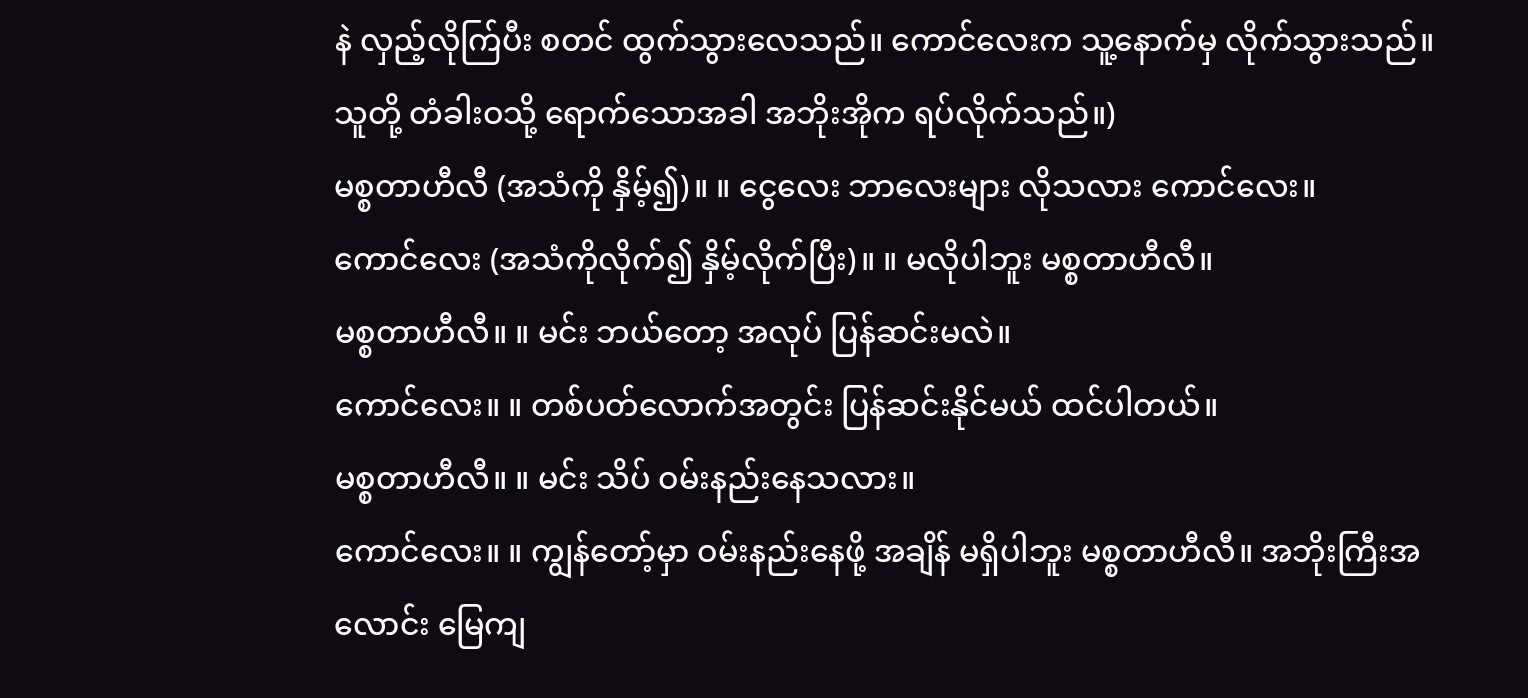နဲ လှည့်လိုက်ြပီး စတင် ထွက်သွားလေသည်။ ကောင်လေးက သူ့နောက်မှ လိုက်သွားသည်။ သူတို့ တံခါးဝသို့ ရောက်သောအခါ အဘိုးအိုက ရပ်လိုက်သည်။)
မစ္စတာဟီလီ (အသံကို နှိမ့်၍)။ ။ ငွေလေး ဘာလေးများ လိုသလား ကောင်လေး။
ကောင်လေး (အသံကိုလိုက်၍ နှိမ့်လိုက်ပြီး)။ ။ မလိုပါဘူး မစ္စတာဟီလီ။
မစ္စတာဟီလီ။ ။ မင်း ဘယ်တော့ အလုပ် ပြန်ဆင်းမလဲ။
ကောင်လေး။ ။ တစ်ပတ်လောက်အတွင်း ပြန်ဆင်းနိုင်မယ် ထင်ပါတယ်။
မစ္စတာဟီလီ။ ။ မင်း သိပ် ဝမ်းနည်းနေသလား။
ကောင်လေး။ ။ ကျွန်တော့်မှာ ဝမ်းနည်းနေဖို့ အချိန် မရှိပါဘူး မစ္စတာဟီလီ။ အဘိုးကြီးအလောင်း မြေကျ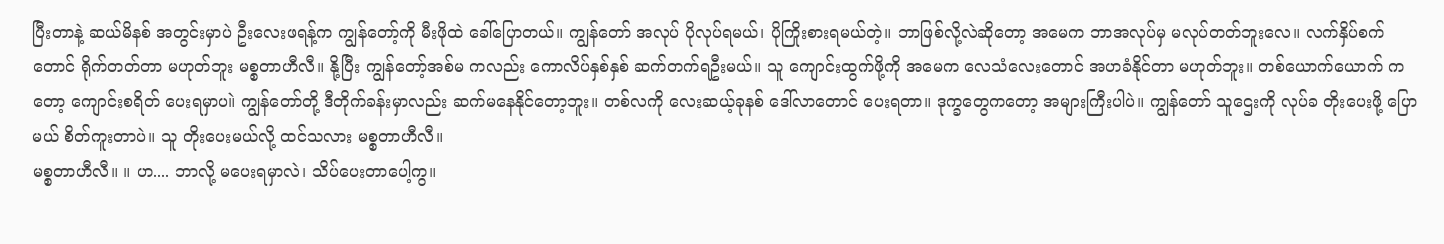ပြီးတာနဲ့ ဆယ်မိနစ် အတွင်းမှာပဲ ဦးလေးဖရန့်က ကျွန်တော့်ကို မီးဖိုထဲ ခေါ်ပြောတယ်။ ကျွန်တော် အလုပ် ပိုလုပ်ရမယ်၊ ပိုကြိုးစားရမယ်တဲ့။ ဘာဖြစ်လို့လဲဆိုတော့ အမေက ဘာအလုပ်မှ မလုပ်တတ်ဘူးလေ။ လက်နှိပ်စက်တောင် ရိုက်တတ်တာ မဟုတ်ဘူး မစ္စတာဟီလီ။ နို့ပြီး ကျွန်တော့်အစ်မ ကလည်း ကောလိပ်နှစ်နှစ် ဆက်တက်ရဦးမယ်။ သူ ကျောင်းထွက်ဖို့ကို အမေက လေသံလေးတောင် အဟခံနိုင်တာ မဟုတ်ဘူး။ တစ်ယောက်ယောက် ကတော့ ကျောင်းစရိတ် ပေးရမှာပ။ဲ ကျွန်တော်တို့ ဒီတိုက်ခန်းမှာလည်း ဆက်မနေနိုင်တော့ဘူး။ တစ်လကို လေးဆယ့်ခုနစ် ဒေါ်လာတောင် ပေးရတာ။ ဒုက္ခတွေကတော့ အများကြီးပါပဲ။ ကျွန်တော် သူဌေးကို လုပ်ခ တိုးပေးဖို့ ပြောမယ် စိတ်ကူးတာပဲ။ သူ တိုးပေးမယ်လို့ ထင်သလား မစ္စတာဟီလီ။
မစ္စတာဟီလီ။ ။ ဟ.... ဘာလို့ မပေးရမှာလဲ၊ သိပ်ပေးတာပေါ့ကွ။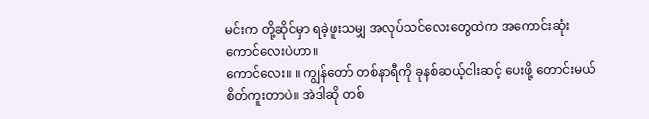မင်းက တို့ဆိုင်မှာ ရခဲ့ဖူးသမျှ အလုပ်သင်လေးတွေထဲက အကောင်းဆုံး ကောင်လေးပဲဟာ။
ကောင်လေး။ ။ ကျွန်တော် တစ်နာရီကို ခုနစ်ဆယ့်ငါးဆင့် ပေးဖို့ တောင်းမယ် စိတ်ကူးတာပဲ။ အဲဒါဆို တစ်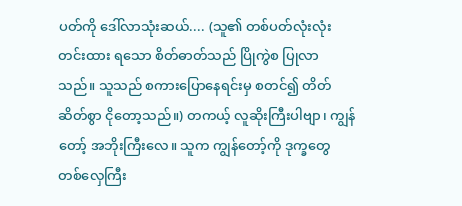ပတ်ကို ဒေါ်လာသုံးဆယ်.... (သူ၏ တစ်ပတ်လုံးလုံး တင်းထား ရသော စိတ်ဓာတ်သည် ပြိုကွဲစ ပြုလာသည်။ သူသည် စကားပြောနေရင်းမှ စတင်၍ တိတ်ဆိတ်စွာ ငိုတော့သည်။) တကယ့် လူဆိုးကြီးပါဗျာ၊ ကျွန်တော့် အဘိုးကြီးလေ။ သူက ကျွန်တော့်ကို ဒုက္ခတွေ တစ်လှေကြီး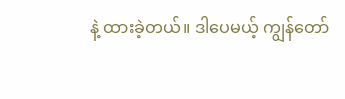နဲ့ ထားခဲ့တယ်။ ဒါပေမယ့် ကျွန်တော်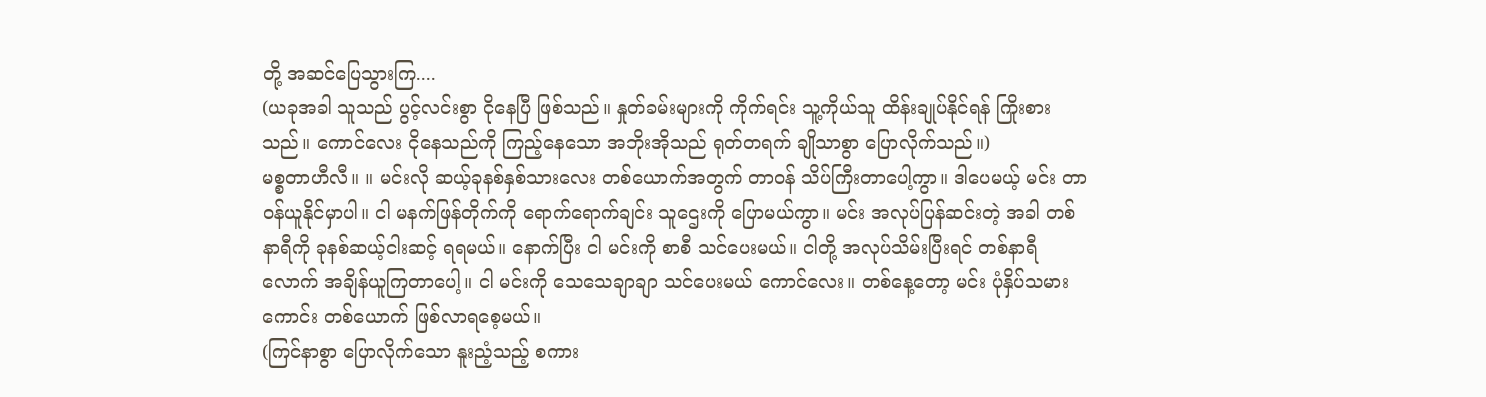တို့ အဆင်ပြေသွားကြ....
(ယခုအခါ သူသည် ပွင့်လင်းစွာ ငိုနေပြီ ဖြစ်သည်။ နှုတ်ခမ်းများကို ကိုက်ရင်း သူ့ကိုယ်သူ ထိန်းချုပ်နိုင်ရန် ကြိုးစားသည်။ ကောင်လေး ငိုနေသည်ကို ကြည့်နေသော အဘိုးအိုသည် ရုတ်တရက် ချိုသာစွာ ပြောလိုက်သည်။)
မစ္စတာဟီလီ။ ။ မင်းလို ဆယ့်ခုနစ်နှစ်သားလေး တစ်ယောက်အတွက် တာဝန် သိပ်ကြီးတာပေါ့ကွာ။ ဒါပေမယ့် မင်း တာဝန်ယူနိုင်မှာပါ။ ငါ မနက်ဖြန်တိုက်ကို ရောက်ရောက်ချင်း သူဌေးကို ပြောမယ်ကွာ။ မင်း အလုပ်ပြန်ဆင်းတဲ့ အခါ တစ်နာရီကို ခုနစ်ဆယ့်ငါးဆင့် ရရမယ်။ နောက်ပြီး ငါ မင်းကို စာစီ သင်ပေးမယ်။ ငါတို့ အလုပ်သိမ်းပြီးရင် တစ်နာရီလောက် အချိန်ယူကြတာပေါ့။ ငါ မင်းကို သေသေချာချာ သင်ပေးမယ် ကောင်လေး။ တစ်နေ့တော့ မင်း ပုံနှိပ်သမားကောင်း တစ်ယောက် ဖြစ်လာရစေ့မယ်။
(ကြင်နာစွာ ပြောလိုက်သော နူးညံ့သည့် စကား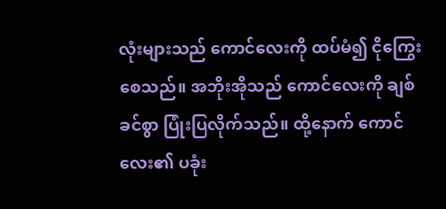လုံးများသည် ကောင်လေးကို ထပ်မံ၍ ငိုကြွေးစေသည်။ အဘိုးအိုသည် ကောင်လေးကို ချစ်ခင်စွာ ပြုံးပြလိုက်သည်။ ထို့နောက် ကောင်လေး၏ ပခုံး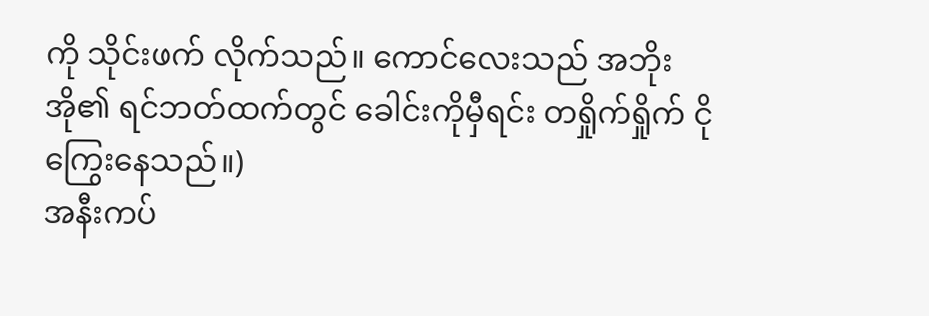ကို သိုင်းဖက် လိုက်သည်။ ကောင်လေးသည် အဘိုးအို၏ ရင်ဘတ်ထက်တွင် ခေါင်းကိုမှီရင်း တရှိုက်ရှိုက် ငိုကြွေးနေသည်။)
အနီးကပ်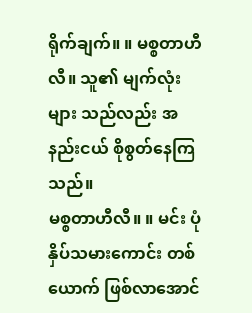ရိုက်ချက်။ ။ မစ္စတာဟီလီ။ သူ၏ မျက်လုံးများ သည်လည်း အနည်းငယ် စိုစွတ်နေကြသည်။
မစ္စတာဟီလီ။ ။ မင်း ပုံနှိပ်သမားကောင်း တစ်ယောက် ဖြစ်လာအောင်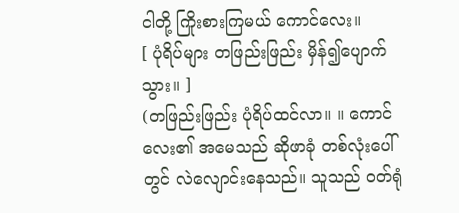ငါတို့ ကြိုးစားကြမယ် ကောင်လေး။
[ ပုံရိပ်များ တဖြည်းဖြည်း မှိန်၍ပျောက်သွား။ ]
(တဖြည်းဖြည်း ပုံရိပ်ထင်လာ။ ။ ကောင်လေး၏ အမေသည် ဆိုဖာခုံ တစ်လုံးပေါ်တွင် လဲလျောင်းနေသည်။ သူသည် ဝတ်ရုံ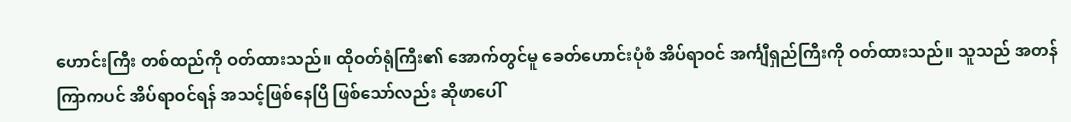ဟောင်းကြီး တစ်ထည်ကို ဝတ်ထားသည်။ ထိုဝတ်ရုံကြီး၏ အောက်တွင်မူ ခေတ်ဟောင်းပုံစံ အိပ်ရာဝင် အင်္ကျီရှည်ကြီးကို ဝတ်ထားသည်။ သူသည် အတန်ကြာကပင် အိပ်ရာဝင်ရန် အသင့်ဖြစ်နေပြီ ဖြစ်သော်လည်း ဆိုဖာပေါ်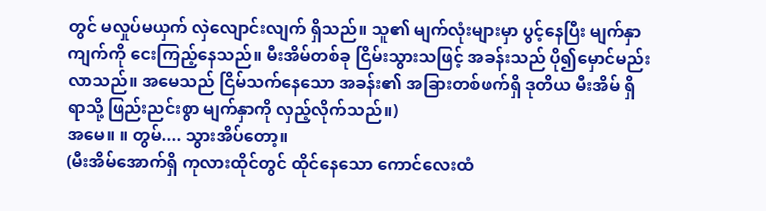တွင် မလှုပ်မယှက် လှဲလျောင်းလျက် ရှိသည်။ သူ၏ မျက်လုံးများမှာ ပွင့်နေပြီး မျက်နှာကျက်ကို ငေးကြည့်နေသည်။ မီးအိမ်တစ်ခု ငြိမ်းသွားသဖြင့် အခန်းသည် ပို၍မှောင်မည်း လာသည်။ အမေသည် ငြိမ်သက်နေသော အခန်း၏ အခြားတစ်ဖက်ရှိ ဒုတိယ မီးအိမ် ရှိရာသို့ ဖြည်းညင်းစွာ မျက်နှာကို လှည့်လိုက်သည်။)
အမေ။ ။ တွမ်.... သွားအိပ်တော့။
(မီးအိမ်အောက်ရှိ ကုလားထိုင်တွင် ထိုင်နေသော ကောင်လေးထံ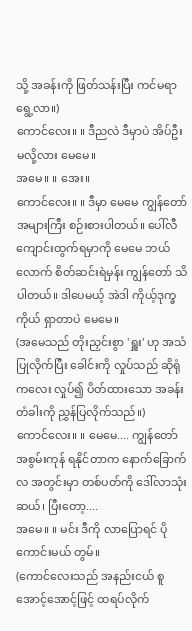သို့ အခန်းကို ဖြတ်သန်းပြီး ကင်မရာ ရွေ့လာ။)
ကောင်လေး။ ။ ဒီညလဲ ဒီမှာပဲ အိပ်ဦးမလို့လား မေမေ။
အမေ။ ။ အေး။
ကောင်လေး။ ။ ဒီမှာ မေမေ ကျွန်တော် အများကြီး စဉ်းစားပါတယ်။ ပေါ်လီ ကျောင်းထွက်ရမှာကို မေမေ ဘယ်လောက် စိတ်ဆင်းရဲမှန်း ကျွန်တော် သိပါတယ်။ ဒါပေမယ့် အဲဒါ ကိုယ့်ဒုက္ခကိုယ် ရှာတာပဲ မေမေ။
(အမေသည် တိုးညှင်းစွာ 'ရှူး' ဟု အသံပြုလိုက်ပြီး ခေါင်းကို လှုပ်သည် ဆိုရုံကလေး လှုပ်၍ ပိတ်ထားသော အခန်းတံခါးကို ညွှန်ပြလိုက်သည်။)
ကောင်လေး။ ။ မေမေ.... ကျွန်တော် အစွမ်းကုန် ရနိုင်တာက နောက်ခြောက်လ အတွင်းမှာ တစ်ပတ်ကို ဒေါ်လာသုံးဆယ်၊ ပြီးတော့....
အမေ။ ။ မင်း ဒီကို လာပြောရင် ပိုကောင်းမယ် တွမ်။
(ကောင်လေးသည် အနည်းငယ် စူအောင့်အောင့်ဖြင့် ထရပ်လိုက်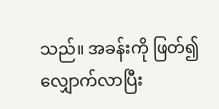သည်။ အခန်းကို ဖြတ်၍ လျှောက်လာပြီး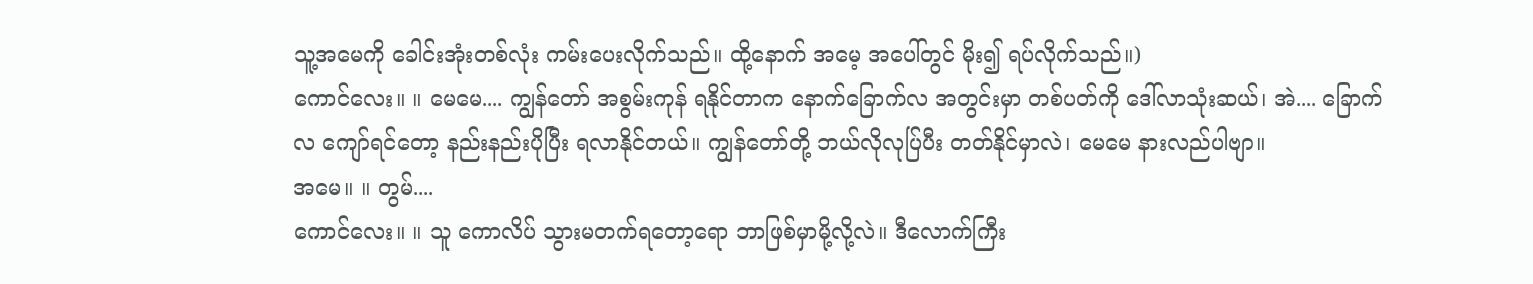သူ့အမေကို ခေါင်းအုံးတစ်လုံး ကမ်းပေးလိုက်သည်။ ထို့နောက် အမေ့ အပေါ်တွင် မိုး၍ ရပ်လိုက်သည်။)
ကောင်လေး။ ။ မေမေ.... ကျွန်တော် အစွမ်းကုန် ရနိုင်တာက နောက်ခြောက်လ အတွင်းမှာ တစ်ပတ်ကို ဒေါ်လာသုံးဆယ်၊ အဲ.... ခြောက်လ ကျော်ရင်တော့ နည်းနည်းပိုပြီး ရလာနိုင်တယ်။ ကျွန်တော်တို့ ဘယ်လိုလုပ်ြပီး တတ်နိုင်မှာလဲ၊ မေမေ နားလည်ပါဗျာ။
အမေ။ ။ တွမ်....
ကောင်လေး။ ။ သူ ကောလိပ် သွားမတက်ရတော့ရော ဘာဖြစ်မှာမို့လို့လဲ။ ဒီလောက်ကြီး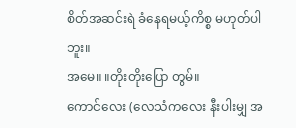စိတ်အဆင်းရဲ ခံနေရမယ့်ကိစ္စ မဟုတ်ပါဘူး။
အမေ။ ။တိုးတိုးပြော တွမ်။
ကောင်လေး (လေသံကလေး နီးပါးမျှ အ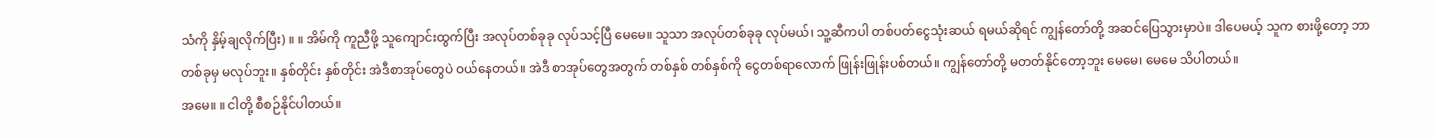သံကို နှိမ့်ချလိုက်ပြီး) ။ ။ အိမ်ကို ကူညီဖို့ သူကျောင်းထွက်ပြီး အလုပ်တစ်ခုခု လုပ်သင့်ပြီ မေမေ။ သူသာ အလုပ်တစ်ခုခု လုပ်မယ်၊ သူ့ဆီကပါ တစ်ပတ်ငွေသုံးဆယ် ရမယ်ဆိုရင် ကျွန်တော်တို့ အဆင်ပြေသွားမှာပဲ။ ဒါပေမယ့် သူက စားဖို့တော့ ဘာတစ်ခုမှ မလုပ်ဘူး။ နှစ်တိုင်း နှစ်တိုင်း အဲဒီစာအုပ်တွေပဲ ဝယ်နေတယ်။ အဲဒီ စာအုပ်တွေအတွက် တစ်နှစ် တစ်နှစ်ကို ငွေတစ်ရာလောက် ဖြုန်းဖြုန်းပစ်တယ်။ ကျွန်တော်တို့ မတတ်နိုင်တော့ဘူး မေမေ၊ မေမေ သိပါတယ်။
အမေ။ ။ ငါတို့ စီစဉ်နိုင်ပါတယ်။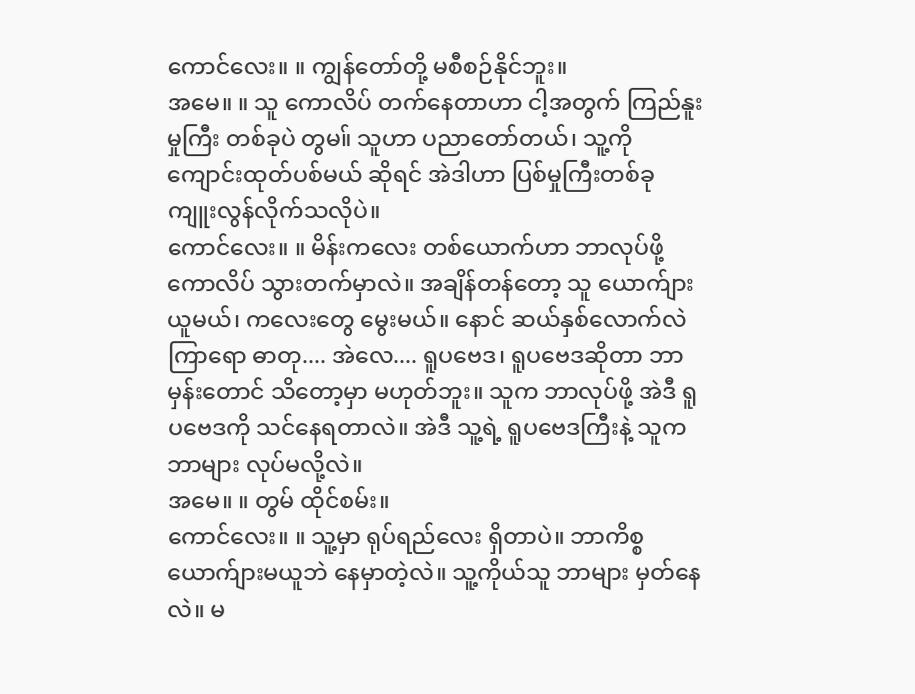ကောင်လေး။ ။ ကျွန်တော်တို့ မစီစဉ်နိုင်ဘူး။
အမေ။ ။ သူ ကောလိပ် တက်နေတာဟာ ငါ့အတွက် ကြည်နူးမှုကြီး တစ်ခုပဲ တွမ။် သူဟာ ပညာတော်တယ်၊ သူ့ကို ကျောင်းထုတ်ပစ်မယ် ဆိုရင် အဲဒါဟာ ပြစ်မှုကြီးတစ်ခု ကျူးလွန်လိုက်သလိုပဲ။
ကောင်လေး။ ။ မိန်းကလေး တစ်ယောက်ဟာ ဘာလုပ်ဖို့ ကောလိပ် သွားတက်မှာလဲ။ အချိန်တန်တော့ သူ ယောက်ျားယူမယ်၊ ကလေးတွေ မွေးမယ်။ နောင် ဆယ်နှစ်လောက်လဲ ကြာရော ဓာတု.... အဲလေ.... ရူပဗေဒ၊ ရူပဗေဒဆိုတာ ဘာမှန်းတောင် သိတော့မှာ မဟုတ်ဘူး။ သူက ဘာလုပ်ဖို့ အဲဒီ ရူပဗေဒကို သင်နေရတာလဲ။ အဲဒီ သူ့ရဲ့ ရူပဗေဒကြီးနဲ့ သူက ဘာများ လုပ်မလို့လဲ။
အမေ။ ။ တွမ် ထိုင်စမ်း။
ကောင်လေး။ ။ သူ့မှာ ရုပ်ရည်လေး ရှိတာပဲ။ ဘာကိစ္စ ယောက်ျားမယူဘဲ နေမှာတဲ့လဲ။ သူ့ကိုယ်သူ ဘာများ မှတ်နေလဲ။ မ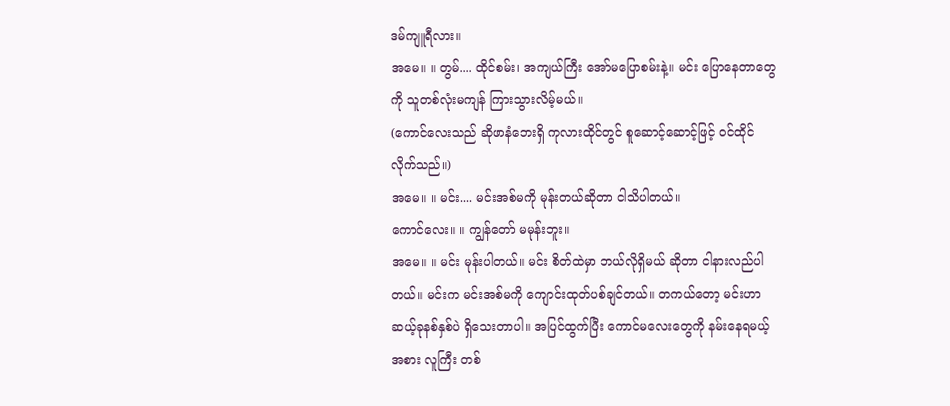ဒမ်ကျူရီလား။
အမေ။ ။ တွမ်.... ထိုင်စမ်း၊ အကျယ်ကြီး အော်မပြောစမ်းနဲ့။ မင်း ပြောနေတာတွေကို သူတစ်လုံးမကျန် ကြားသွားလိမ့်မယ်။
(ကောင်လေးသည် ဆိုဖာနံဘေးရှိ ကုလားထိုင်တွင် စူဆောင့်ဆောင့်ဖြင့် ဝင်ထိုင်လိုက်သည်။)
အမေ။ ။ မင်း.... မင်းအစ်မကို မုန်းတယ်ဆိုတာ ငါသိပါတယ်။
ကောင်လေး။ ။ ကျွန်တော် မမုန်းဘူး။
အမေ။ ။ မင်း မုန်းပါတယ်။ မင်း စိတ်ထဲမှာ ဘယ်လိုရှိမယ် ဆိုတာ ငါနားလည်ပါတယ်။ မင်းက မင်းအစ်မကို ကျောင်းထုတ်ပစ်ချင်တယ်။ တကယ်တော့ မင်းဟာ ဆယ့်ခုနစ်နှစ်ပဲ ရှိသေးတာပါ။ အပြင်ထွက်ပြီး ကောင်မလေးတွေကို နမ်းနေရမယ့်အစား လူကြီး တစ်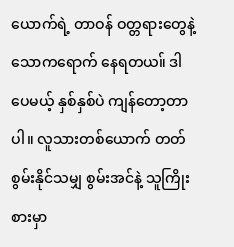ယောက်ရဲ့ တာဝန် ဝတ္တရားတွေနဲ့ သောကရောက် နေရတယ။် ဒါပေမယ့် နှစ်နှစ်ပဲ ကျန်တော့တာပါ။ လူသားတစ်ယောက် တတ်စွမ်းနိုင်သမျှ စွမ်းအင်နဲ့ သူကြိုးစားမှာ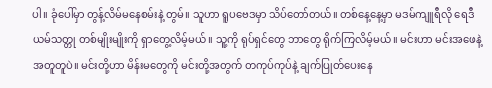ပါ။ ခုံပေါ်မှာ တွန့်လိမ်မနေစမ်းနဲ့ တွမ်။ သူဟာ ရူပဗေဒမှာ သိပ်တော်တယ်။ တစ်နေ့နေ့မှာ မဒမ်ကျူရီလို ရေဒီယမ်သတ္တု တစ်မျိုးမျိုးကို ရှာတွေ့လိမ့်မယ်။ သူ့ကို ရုပ်ရှင်တွေ ဘာတွေ ရိုက်ကြလိမ့်မယ်။ မင်းဟာ မင်းအဖေနဲ့ အတူတူပဲ။ မင်းတို့ဟာ မိန်းမတွေကို မင်းတို့အတွက် တကုပ်ကုပ်နဲ့ ချက်ပြုတ်ပေးနေ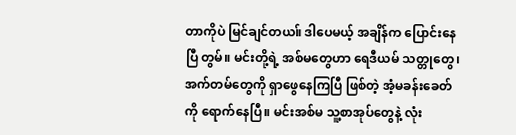တာကိုပဲ မြင်ချင်တယ။် ဒါပေမယ့် အချိန်က ပြောင်းနေပြီ တွမ်။ မင်းတို့ရဲ့ အစ်မတွေဟာ ရေဒီယမ် သတ္တုတွေ၊ အက်တမ်တွေကို ရှာဖွေနေကြပြီ ဖြစ်တဲ့ အံ့မခန်းခေတ်ကို ရောက်နေပြီ။ မင်းအစ်မ သူ့စာအုပ်တွေနဲ့ လုံး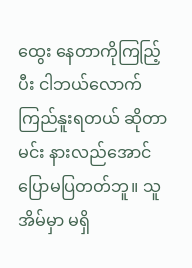ထွေး နေတာကိုကြညြ့်ပီး ငါဘယ်လောက် ကြည်နူးရတယ် ဆိုတာ မင်း နားလည်အောင် ပြောမပြတတ်ဘူ။ သူအိမ်မှာ မရှိ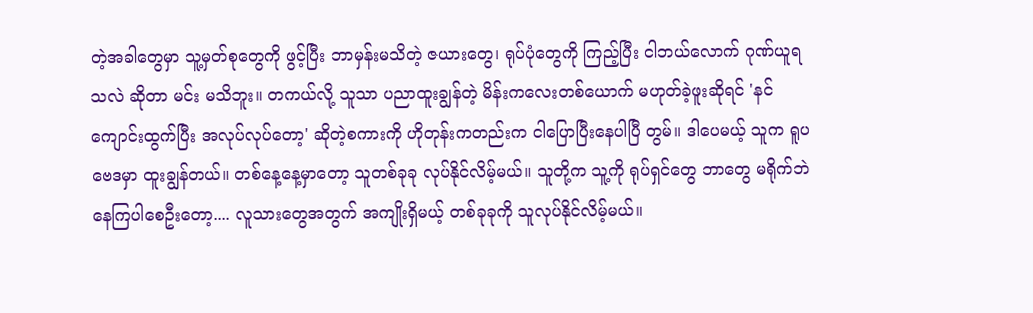တဲ့အခါတွေမှာ သူ့မှတ်စုတွေကို ဖွင့်ပြီး ဘာမှန်းမသိတဲ့ ဇယားတွေ၊ ရုပ်ပုံတွေကို ကြည့်ပြီး ငါဘယ်လောက် ဂုဏ်ယူရသလဲ ဆိုတာ မင်း မသိဘူး။ တကယ်လို့ သူသာ ပညာထူးချွန်တဲ့ မိန်းကလေးတစ်ယောက် မဟုတ်ခဲ့ဖူးဆိုရင် 'နင် ကျောင်းထွက်ပြီး အလုပ်လုပ်တော့' ဆိုတဲ့စကားကို ဟိုတုန်းကတည်းက ငါပြောပြီးနေပါပြီ တွမ်။ ဒါပေမယ့် သူက ရူပဗေဒမှာ ထူးချွန်တယ်။ တစ်နေ့နေ့မှာတော့ သူတစ်ခုခု လုပ်နိုင်လိမ့်မယ်။ သူတို့က သူ့ကို ရုပ်ရှင်တွေ ဘာတွေ မရိုက်ဘဲ နေကြပါစေဦးတော့.... လူသားတွေအတွက် အကျိုးရှိမယ့် တစ်ခုခုကို သူလုပ်နိုင်လိမ့်မယ်။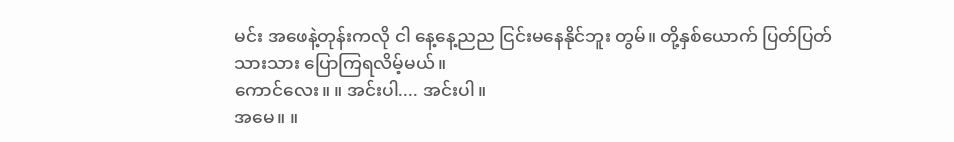မင်း အဖေနဲ့တုန်းကလို ငါ နေ့နေ့ညည ငြင်းမနေနိုင်ဘူး တွမ်။ တို့နှစ်ယောက် ပြတ်ပြတ်သားသား ပြောကြရလိမ့်မယ်။
ကောင်လေး။ ။ အင်းပါ.... အင်းပါ။
အမေ။ ။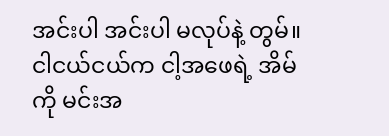အင်းပါ အင်းပါ မလုပ်နဲ့ တွမ်။ ငါငယ်ငယ်က ငါ့အဖေရဲ့ အိမ်ကို မင်းအ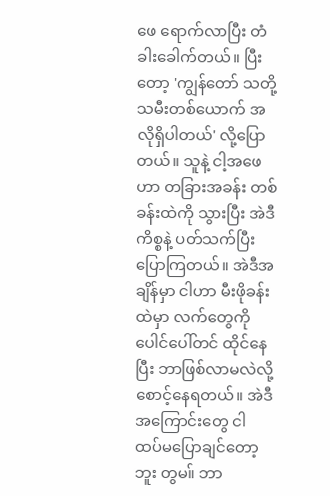ဖေ ရောက်လာပြီး တံခါးခေါက်တယ်။ ပြီးတော့ 'ကျွန်တော် သတို့သမီးတစ်ယောက် အလိုရှိပါတယ်' လို့ပြောတယ်။ သူနဲ့ ငါ့အဖေဟာ တခြားအခန်း တစ်ခန်းထဲကို သွားပြီး အဲဒီကိစ္စနဲ့ ပတ်သက်ပြီး ပြောကြတယ်။ အဲဒီအချိန်မှာ ငါဟာ မီးဖိုခန်းထဲမှာ လက်တွေကို ပေါင်ပေါ်တင် ထိုင်နေပြီး ဘာဖြစ်လာမလဲလို့ စောင့်နေရတယ်။ အဲဒီ အကြောင်းတွေ ငါ ထပ်မပြောချင်တော့ဘူး တွမ။် ဘာ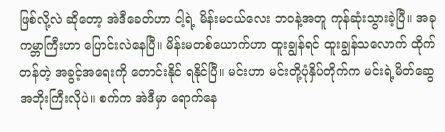ဖြစ်လို့လဲ ဆိုတော့ အဲဒီခေတ်ဟာ ငါ့ရဲ့ မိန်းမငယ်လေး ဘဝနဲ့အတူ ကုန်ဆုံးသွားခဲ့ပြီ။ အခု ကမ္ဘာကြီးဟာ ပြောင်းလဲနေပြီ။ မိန်းမတစ်ယောက်ဟာ ထူးချွန်ရင် ထူးချွန်သလောက် ထိုက်တန်တဲ့ အခွင့်အရေးကို တောင်းနိုင် ရနိုင်ပြီ။ မင်းဟာ မင်းတို့ပုံနှိပ်တိုက်က မင်းရဲ့မိတ်ဆွေ အဘိုးကြီးလိုပဲ။ စက်က အဲဒီမှာ ရောက်နေ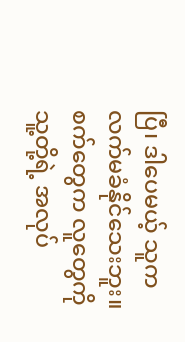ပြီ၊ ဒါပေမယ့် သူက လက်မခံနိုင်သေးဘူး။ စက်တွေက လူတွေကို သူ့တို့ရဲ့ အလုပ်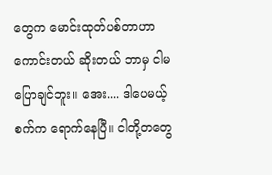တွေက မောင်းထုတ်ပစ်တာဟာ ကောင်းတယ် ဆိုးတယ် ဘာမှ ငါမပြောချင်ဘူး။ အေး.... ဒါပေမယ့် စက်က ရောက်နေပြီ။ ငါတို့တတွေ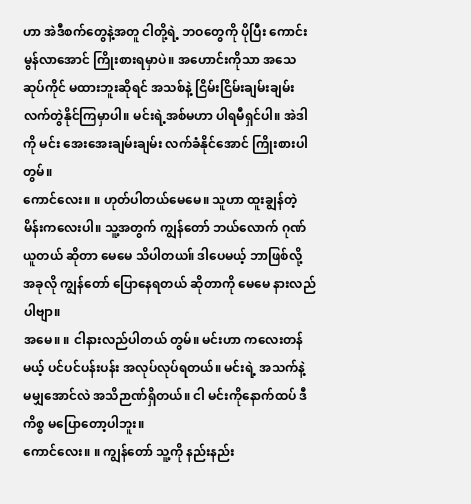ဟာ အဲဒီစက်တွေနဲ့အတူ ငါတို့ရဲ့ ဘဝတွေကို ပိုပြီး ကောင်းမွန်လာအောင် ကြိုးစားရမှာပဲ။ အဟောင်းကိုသာ အသေဆုပ်ကိုင် မထားဘူးဆိုရင် အသစ်နဲ့ ငြိမ်းငြိမ်းချမ်းချမ်း လက်တွဲနိုင်ကြမှာပါ။ မင်းရဲ့အစ်မဟာ ပါရမီရှင်ပါ။ အဲဒါကို မင်း အေးအေးချမ်းချမ်း လက်ခံနိုင်အောင် ကြိုးစားပါ တွမ်။
ကောင်လေး။ ။ ဟုတ်ပါတယ်မေမေ။ သူဟာ ထူးချွန်တဲ့ မိန်းကလေးပါ။ သူ့အတွက် ကျွန်တော် ဘယ်လောက် ဂုဏ်ယူတယ် ဆိုတာ မေမေ သိပါတယ။် ဒါပေမယ့် ဘာဖြစ်လို့ အခုလို ကျွန်တော် ပြောနေရတယ် ဆိုတာကို မေမေ နားလည်ပါဗျာ။
အမေ။ ။ ငါနားလည်ပါတယ် တွမ်။ မင်းဟာ ကလေးတန်မယ့် ပင်ပင်ပန်းပန်း အလုပ်လုပ်ရတယ်။ မင်းရဲ့ အသက်နဲ့ မမျှအောင်လဲ အသိဉာဏ်ရှိတယ်။ ငါ မင်းကိုနောက်ထပ် ဒီကိစ္စ မပြောတော့ပါဘူး။
ကောင်လေး။ ။ ကျွန်တော် သူ့ကို နည်းနည်း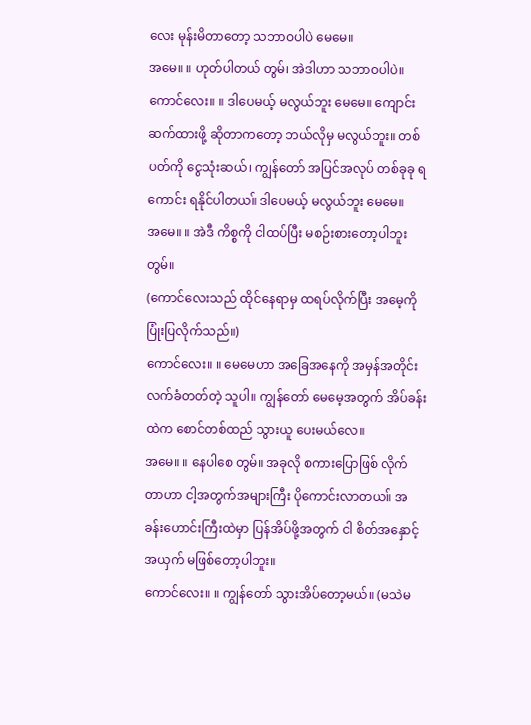လေး မုန်းမိတာတော့ သဘာဝပါပဲ မေမေ။
အမေ။ ။ ဟုတ်ပါတယ် တွမ်၊ အဲဒါဟာ သဘာဝပါပဲ။
ကောင်လေး။ ။ ဒါပေမယ့် မလွယ်ဘူး မေမေ။ ကျောင်းဆက်ထားဖို့ ဆိုတာကတော့ ဘယ်လိုမှ မလွယ်ဘူး။ တစ်ပတ်ကို ငွေသုံးဆယ်၊ ကျွန်တော် အပြင်အလုပ် တစ်ခုခု ရကောင်း ရနိုင်ပါတယ။် ဒါပေမယ့် မလွယ်ဘူး မေမေ။
အမေ။ ။ အဲဒီ ကိစ္စကို ငါထပ်ပြီး မစဉ်းစားတော့ပါဘူး တွမ်။
(ကောင်လေးသည် ထိုင်နေရာမှ ထရပ်လိုက်ပြီး အမေ့ကို ပြုံးပြလိုက်သည်။)
ကောင်လေး။ ။ မေမေဟာ အခြေအနေကို အမှန်အတိုင်း လက်ခံတတ်တဲ့ သူပါ။ ကျွန်တော် မေမေ့အတွက် အိပ်ခန်းထဲက စောင်တစ်ထည် သွားယူ ပေးမယ်လေ။
အမေ။ ။ နေပါစေ တွမ်။ အခုလို စကားပြောဖြစ် လိုက်တာဟာ ငါ့အတွက်အများကြီး ပိုကောင်းလာတယ။် အခန်းဟောင်းကြီးထဲမှာ ပြန်အိပ်ဖို့အတွက် ငါ စိတ်အနှောင့်အယှက် မဖြစ်တော့ပါဘူး။
ကောင်လေး။ ။ ကျွန်တော် သွားအိပ်တော့မယ်။ (မသဲမ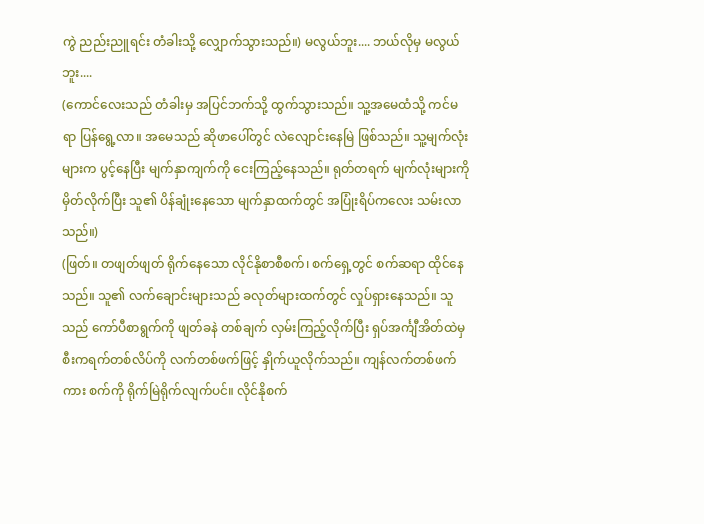ကွဲ ညည်းညူရင်း တံခါးသို့ လျှောက်သွားသည်။) မလွယ်ဘူး.... ဘယ်လိုမှ မလွယ်ဘူး....
(ကောင်လေးသည် တံခါးမှ အပြင်ဘက်သို့ ထွက်သွားသည်။ သူ့အမေထံသို့ ကင်မရာ ပြန်ရွေ့လာ။ အမေသည် ဆိုဖာပေါ်တွင် လဲလျောင်းနေမြဲ ဖြစ်သည်။ သူ့မျက်လုံးများက ပွင့်နေပြီး မျက်နှာကျက်ကို ငေးကြည့်နေသည်။ ရုတ်တရက် မျက်လုံးများကို မှိတ်လိုက်ပြီး သူ၏ ပိန်ချုံးနေသော မျက်နှာထက်တွင် အပြုံးရိပ်ကလေး သမ်းလာသည်။)
(ဖြတ်။ တဖျတ်ဖျတ် ရိုက်နေသော လိုင်နိုစာစီစက်၊ စက်ရှေ့တွင် စက်ဆရာ ထိုင်နေသည်။ သူ၏ လက်ချောင်းများသည် ခလုတ်များထက်တွင် လှုပ်ရှားနေသည်။ သူသည် ကော်ပီစာရွက်ကို ဖျတ်ခနဲ တစ်ချက် လှမ်းကြည့်လိုက်ပြီး ရှပ်အင်္ကျီအိတ်ထဲမှ စီးကရက်တစ်လိပ်ကို လက်တစ်ဖက်ဖြင့် နှိုက်ယူလိုက်သည်။ ကျန်လက်တစ်ဖက်ကား စက်ကို ရိုက်မြဲရိုက်လျက်ပင်။ လိုင်နိုစက်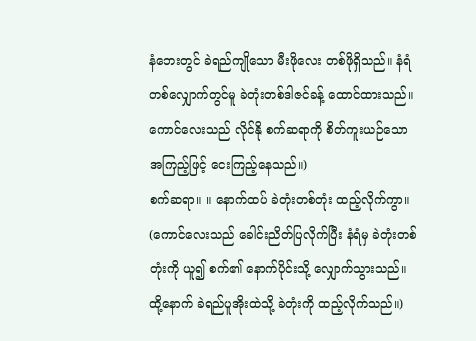နံဘေးတွင် ခဲရည်ကျိုသော မီးဖိုလေး တစ်ဖိုရှိသည်။ နံရံ တစ်လျှောက်တွင်မူ ခဲတုံးတစ်ဒါဇင်ခန့် ထောင်ထားသည်။ ကောင်လေးသည် လိုင်နို စက်ဆရာကို စိတ်ကူးယဉ်သော အကြည့်ဖြင့် ငေးကြည့်နေသည်။)
စက်ဆရာ။ ။ နောက်ထပ် ခဲတုံးတစ်တုံး ထည့်လိုက်ကွာ။
(ကောင်လေးသည် ခေါင်းညိတ်ပြလိုက်ပြီး နံရံမှ ခဲတုံးတစ်တုံးကို ယူ၍ စက်၏ နောက်ပိုင်းသို့ လျှောက်သွားသည်။ ထို့နောက် ခဲရည်ပူအိုးထဲသို့ ခဲတုံးကို ထည့်လိုက်သည်။)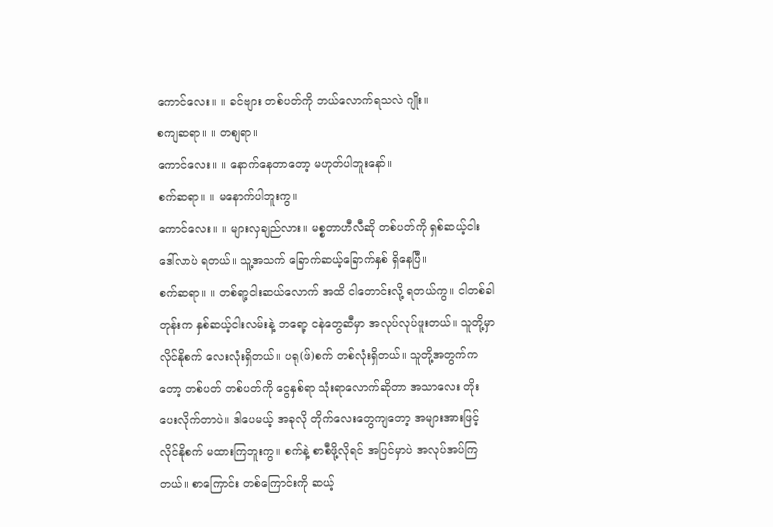ကောင်လေး။ ။ ခင်ဗျား တစ်ပတ်ကို ဘယ်လောက်ရသလဲ ဂျိုး။
စကျဆရာ။ ။ တစျရာ။
ကောင်လေး။ ။ နောက်နေတာတော့ မဟုတ်ပါဘူးနော်။
စက်ဆရာ။ ။ မနောက်ပါဘူးကွ။
ကောင်လေး။ ။ များလှချည်လား။ မစ္စတာဟီလီဆို တစ်ပတ်ကို ရှစ်ဆယ့်ငါး ဒေါ်လာပဲ ရတယ်။ သူ့အသက် ခြောက်ဆယ့်ခြောက်နှစ် ရှိနေပြီ။
စက်ဆရာ။ ။ တစ်ရာ့ငါးဆယ်လောက် အထိ ငါတောင်းလို့ ရတယ်ကွ။ ငါတစ်ခါတုန်းက နှစ်ဆယ့်ငါးလမ်းနဲ့ ဘရော့ ငနဲတွေဆီမှာ အလုပ်လုပ်ဖူးတယ်။ သူတို့မှာ လိုင်နိုစက် လေးလုံးရှိတယ်။ ပရု(ဖ်)စက် တစ်လုံးရှိတယ်။ သူတို့အတွက်ကတော့ တစ်ပတ် တစ်ပတ်ကို ငွေနှစ်ရာ သုံးရာလောက်ဆိုတာ အသာလေး တိုးပေးလိုက်တာပဲ။ ဒါပေမယ့် အခုလို တိုက်လေးတွေကျတော့ အများအားဖြင့် လိုင်နိုစက် မထားကြဘူးကွ။ စက်နဲ့ စာစီဖို့လိုရင် အပြင်မှာပဲ အလုပ်အပ်ကြတယ်။ စာကြောင်း တစ်ကြောင်းကို ဆယ့်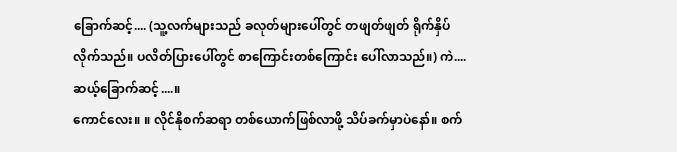ခြောက်ဆင့်.... (သူ့လက်များသည် ခလုတ်များပေါ်တွင် တဖျတ်ဖျတ် ရိုက်နှိပ်လိုက်သည်။ ပလိတ်ပြားပေါ်တွင် စာကြောင်းတစ်ကြောင်း ပေါ်လာသည်။) ကဲ.... ဆယ့်ခြောက်ဆင့်....။
ကောင်လေး။ ။ လိုင်နိုစက်ဆရာ တစ်ယောက်ဖြစ်လာဖို့ သိပ်ခက်မှာပဲနော်။ စက်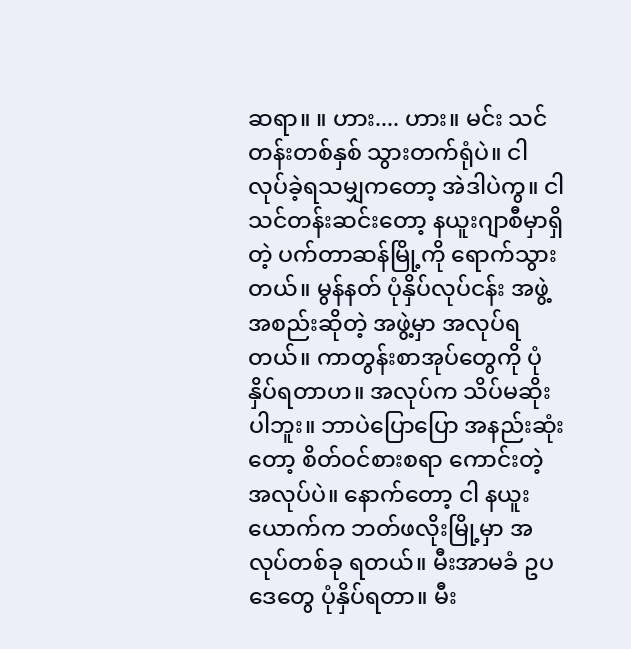ဆရာ။ ။ ဟား.... ဟား။ မင်း သင်တန်းတစ်နှစ် သွားတက်ရုံပဲ။ ငါ လုပ်ခဲ့ရသမျှကတော့ အဲဒါပဲကွ။ ငါ သင်တန်းဆင်းတော့ နယူးဂျာစီမှာရှိတဲ့ ပက်တာဆန်မြို့ကို ရောက်သွားတယ်။ မွန်နတ် ပုံနှိပ်လုပ်ငန်း အဖွဲ့အစည်းဆိုတဲ့ အဖွဲ့မှာ အလုပ်ရတယ်။ ကာတွန်းစာအုပ်တွေကို ပုံနှိပ်ရတာဟ။ အလုပ်က သိပ်မဆိုးပါဘူး။ ဘာပဲပြောပြော အနည်းဆုံးတော့ စိတ်ဝင်စားစရာ ကောင်းတဲ့ အလုပ်ပဲ။ နောက်တော့ ငါ နယူးယောက်က ဘတ်ဖလိုးမြို့မှာ အလုပ်တစ်ခု ရတယ်။ မီးအာမခံ ဥပဒေတွေ ပုံနှိပ်ရတာ။ မီး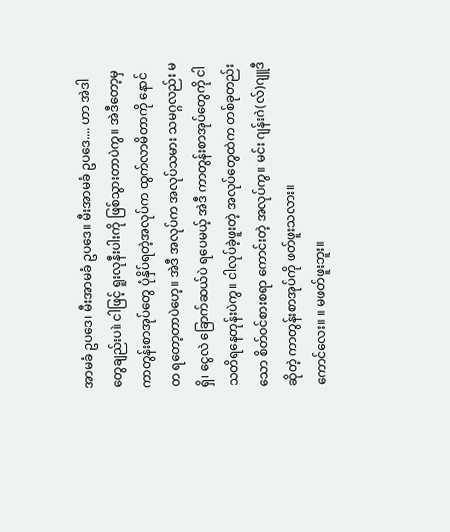အာမခံ ဥပဒေ၊ မီးအာမခံ ဥပဒေ။ မီးအာမခံ ဥပဒေ.... ဟာ အဲဒါတွေချည်းပ။ဲ ငါဖြင့် ရူးလုနီးပါးကို ဖြစ်သွားတာပဲကွ။ အဲဒီတော့မှ ကာတွန်းစာအုပ်တွေ ပုံနှိပ်ရတဲ့အလုပ်က ထွက်လာမိတာကို နောင်တ ရတော့တာပဲဟေ့။ အဲဒီ အလုပ်က အလုပ်သမား သမဂ္ဂလည်း မရှိ၊ ငွေလဲ ခြောက်ဆယ်ပဲ ရပေမယ့် အဲဒီ ကာတွန်းစာအုပ်တွေကို ငါသတိရနေတုန်းပဲကွ။ ငါလုပ်ခဲ့ဖူးတဲ့ အလုပ်တွေထဲက တစ်ခုတည်းသော စိတ်ဝင်စားစရာ ကောင်းတဲ့ အလုပ်ကွ။ မင်း ဂျန်းဂဲ(လ်)ဂျူဒီ ဆိုတဲ့ ကာတွန်းစာအုပ်ကို ဖတ်ဖူးသလား။
ကောင်လေး။ ။ မဖတ်ဖူးဘူး။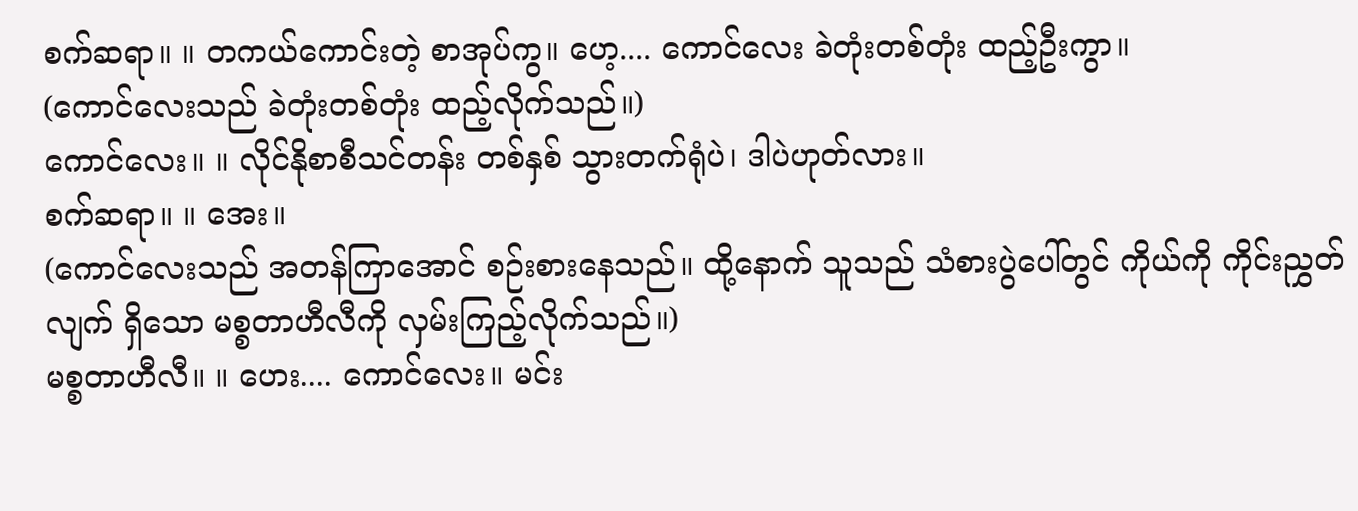စက်ဆရာ။ ။ တကယ်ကောင်းတဲ့ စာအုပ်ကွ။ ဟေ့.... ကောင်လေး ခဲတုံးတစ်တုံး ထည့်ဦးကွာ။
(ကောင်လေးသည် ခဲတုံးတစ်တုံး ထည့်လိုက်သည်။)
ကောင်လေး။ ။ လိုင်နိုစာစီသင်တန်း တစ်နှစ် သွားတက်ရုံပဲ၊ ဒါပဲဟုတ်လား။
စက်ဆရာ။ ။ အေး။
(ကောင်လေးသည် အတန်ကြာအောင် စဉ်းစားနေသည်။ ထို့နောက် သူသည် သံစားပွဲပေါ်တွင် ကိုယ်ကို ကိုင်းညွှတ်လျက် ရှိသော မစ္စတာဟီလီကို လှမ်းကြည့်လိုက်သည်။)
မစ္စတာဟီလီ။ ။ ဟေး.... ကောင်လေး။ မင်း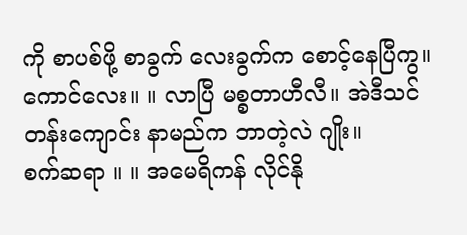ကို စာပစ်ဖို့ စာခွက် လေးခွက်က စောင့်နေပြီကွ။
ကောင်လေး။ ။ လာပြီ မစ္စတာဟီလီ။ အဲဒီသင်တန်းကျောင်း နာမည်က ဘာတဲ့လဲ ဂျိုး။
စက်ဆရာ ။ ။ အမေရိကန် လိုင်နို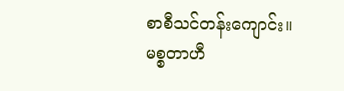စာစီသင်တန်းကျောင်း။
မစ္စတာဟီ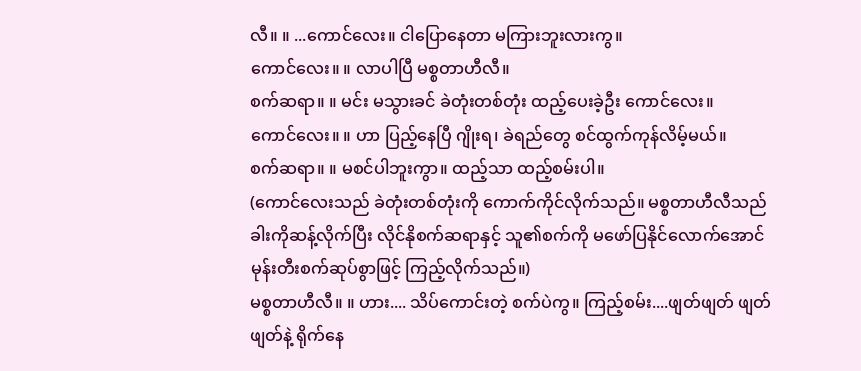လီ။ ။ ...ကောင်လေး။ ငါပြောနေတာ မကြားဘူးလားကွ။
ကောင်လေး။ ။ လာပါပြီ မစ္စတာဟီလီ။
စက်ဆရာ။ ။ မင်း မသွားခင် ခဲတုံးတစ်တုံး ထည့်ပေးခဲ့ဦး ကောင်လေး။
ကောင်လေး။ ။ ဟာ ပြည့်နေပြီ ဂျိုးရ၊ ခဲရည်တွေ စင်ထွက်ကုန်လိမ့်မယ်။
စက်ဆရာ။ ။ မစင်ပါဘူးကွာ။ ထည့်သာ ထည့်စမ်းပါ။
(ကောင်လေးသည် ခဲတုံးတစ်တုံးကို ကောက်ကိုင်လိုက်သည်။ မစ္စတာဟီလီသည် ခါးကိုဆန့်လိုက်ပြီး လိုင်နိုစက်ဆရာနှင့် သူ၏စက်ကို မဖော်ပြနိုင်လောက်အောင် မုန်းတီးစက်ဆုပ်စွာဖြင့် ကြည့်လိုက်သည်။)
မစ္စတာဟီလီ။ ။ ဟား.... သိပ်ကောင်းတဲ့ စက်ပဲကွ။ ကြည့်စမ်း....ဖျတ်ဖျတ် ဖျတ်ဖျတ်နဲ့ ရိုက်နေ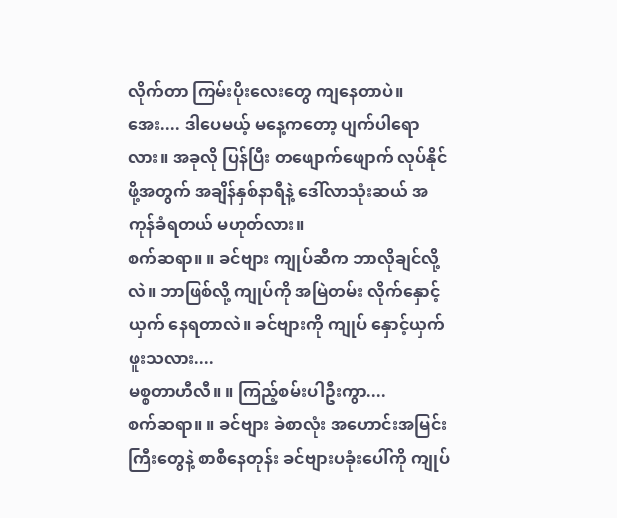လိုက်တာ ကြမ်းပိုးလေးတွေ ကျနေတာပဲ။ အေး.... ဒါပေမယ့် မနေ့ကတော့ ပျက်ပါရောလား။ အခုလို ပြန်ပြီး တဖျောက်ဖျောက် လုပ်နိုင်ဖို့အတွက် အချိန်နှစ်နာရီနဲ့ ဒေါ်လာသုံးဆယ် အကုန်ခံရတယ် မဟုတ်လား။
စက်ဆရာ။ ။ ခင်ဗျား ကျုပ်ဆီက ဘာလိုချင်လို့လဲ။ ဘာဖြစ်လို့ ကျုပ်ကို အမြဲတမ်း လိုက်နှောင့်ယှက် နေရတာလဲ။ ခင်ဗျားကို ကျုပ် နှောင့်ယှက်ဖူးသလား....
မစ္စတာဟီလီ။ ။ ကြည့်စမ်းပါဦးကွာ....
စက်ဆရာ။ ။ ခင်ဗျား ခဲစာလုံး အဟောင်းအမြင်းကြီးတွေနဲ့ စာစီနေတုန်း ခင်ဗျားပခုံးပေါ်ကို ကျုပ်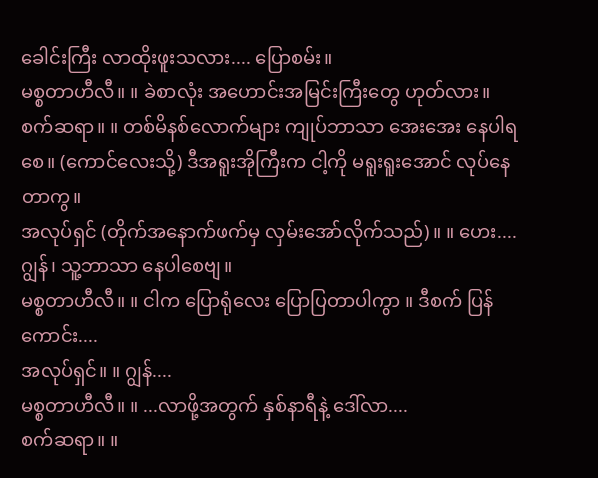ခေါင်းကြီး လာထိုးဖူးသလား.... ပြောစမ်း။
မစ္စတာဟီလီ။ ။ ခဲစာလုံး အဟောင်းအမြင်းကြီးတွေ ဟုတ်လား။
စက်ဆရာ။ ။ တစ်မိနစ်လောက်များ ကျုပ်ဘာသာ အေးအေး နေပါရစေ။ (ကောင်လေးသို့) ဒီအရူးအိုကြီးက ငါ့ကို မရူးရူးအောင် လုပ်နေတာကွ။
အလုပ်ရှင် (တိုက်အနောက်ဖက်မှ လှမ်းအော်လိုက်သည်)။ ။ ဟေး.... ဂျွန်၊ သူ့ဘာသာ နေပါစေဗျ။
မစ္စတာဟီလီ။ ။ ငါက ပြောရုံလေး ပြောပြတာပါကွာ ။ ဒီစက် ပြန်ကောင်း....
အလုပ်ရှင်။ ။ ဂျွန်....
မစ္စတာဟီလီ။ ။ ...လာဖို့အတွက် နှစ်နာရီနဲ့ ဒေါ်လာ....
စက်ဆရာ။ ။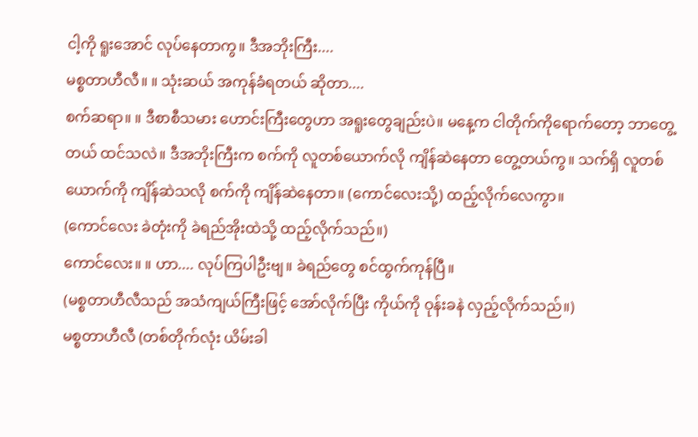ငါ့ကို ရူးအောင် လုပ်နေတာကွ။ ဒီအဘိုးကြီး....
မစ္စတာဟီလီ။ ။ သုံးဆယ် အကုန်ခံရတယ် ဆိုတာ....
စက်ဆရာ။ ။ ဒီစာစီသမား ဟောင်းကြီးတွေဟာ အရူးတွေချည်းပဲ။ မနေ့က ငါတိုက်ကိုရောက်တော့ ဘာတွေ့တယ် ထင်သလဲ။ ဒီအဘိုးကြီးက စက်ကို လူတစ်ယောက်လို ကျိန်ဆဲနေတာ တွေ့တယ်ကွ။ သက်ရှိ လူတစ်ယောက်ကို ကျိန်ဆဲသလို စက်ကို ကျိန်ဆဲနေတာ။ (ကောင်လေးသို့) ထည့်လိုက်လေကွာ။
(ကောင်လေး ခဲတုံးကို ခဲရည်အိုးထဲသို့ ထည့်လိုက်သည်။)
ကောင်လေး။ ။ ဟာ.... လုပ်ကြပါဦးဗျ။ ခဲရည်တွေ စင်ထွက်ကုန်ပြီ။
(မစ္စတာဟီလီသည် အသံကျယ်ကြီးဖြင့် အော်လိုက်ပြီး ကိုယ်ကို ဝုန်းခနဲ လှည့်လိုက်သည်။)
မစ္စတာဟီလီ (တစ်တိုက်လုံး ယိမ်းခါ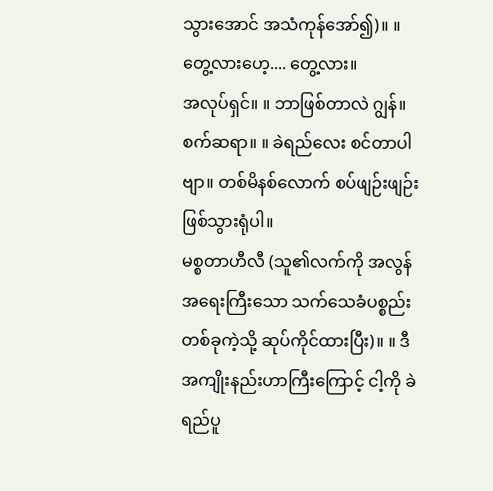သွားအောင် အသံကုန်အော်၍)။ ။ တွေ့လားဟေ့.... တွေ့လား။
အလုပ်ရှင်။ ။ ဘာဖြစ်တာလဲ ဂျွန်။
စက်ဆရာ။ ။ ခဲရည်လေး စင်တာပါဗျာ။ တစ်မိနစ်လောက် စပ်ဖျဉ်းဖျဉ်း ဖြစ်သွားရုံပါ။
မစ္စတာဟီလီ (သူ၏လက်ကို အလွန် အရေးကြီးသော သက်သေခံပစ္စည်း တစ်ခုကဲ့သို့ ဆုပ်ကိုင်ထားပြီး)။ ။ ဒီအကျိုးနည်းဟာကြီးကြောင့် ငါ့ကို ခဲရည်ပူ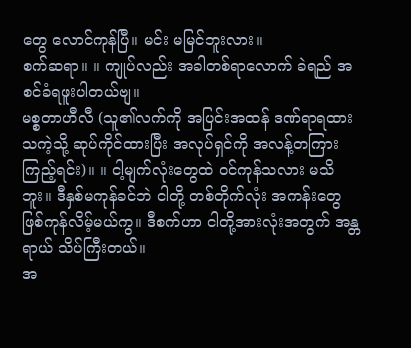တွေ လောင်ကုန်ပြီ။ မင်း မမြင်ဘူးလား။
စက်ဆရာ။ ။ ကျုပ်လည်း အခါတစ်ရာလောက် ခဲရည် အစင်ခံရဖူးပါတယ်ဗျ။
မစ္စတာဟီလီ (သူ၏လက်ကို အပြင်းအထန် ဒဏ်ရာရထားသကဲ့သို့ ဆုပ်ကိုင်ထားပြီး အလုပ်ရှင်ကို အလန့်တကြား ကြည့်ရင်း)။ ။ ငါ့မျက်လုံးတွေထဲ ဝင်ကုန်သလား မသိဘူး။ ဒီနှစ်မကုန်ခင်ဘဲ ငါတို့ တစ်တိုက်လုံး အကန်းတွေ ဖြစ်ကုန်လိမ့်မယ်ကွ။ ဒီစက်ဟာ ငါတို့အားလုံးအတွက် အန္တရာယ် သိပ်ကြီးတယ်။
အ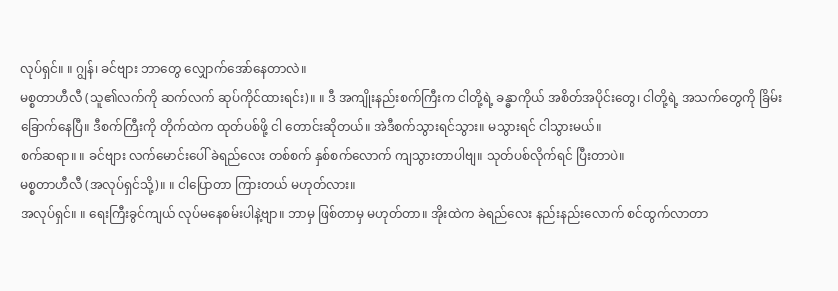လုပ်ရှင်။ ။ ဂျွန်၊ ခင်ဗျား ဘာတွေ လျှောက်အော်နေတာလဲ။
မစ္စတာဟီလီ (သူ၏လက်ကို ဆက်လက် ဆုပ်ကိုင်ထားရင်း)။ ။ ဒီ အကျိုးနည်းစက်ကြီးက ငါတို့ရဲ့ ခန္ဓာကိုယ် အစိတ်အပိုင်းတွေ၊ ငါတို့ရဲ့ အသက်တွေကို ခြိမ်းခြောက်နေပြီ။ ဒီစက်ကြီးကို တိုက်ထဲက ထုတ်ပစ်ဖို့ ငါ တောင်းဆိုတယ်။ အဲဒီစက်သွားရင်သွား။ မသွားရင် ငါသွားမယ်။
စက်ဆရာ။ ။ ခင်ဗျား လက်မောင်းပေါ် ခဲရည်လေး တစ်စက် နှစ်စက်လောက် ကျသွားတာပါဗျ။ သုတ်ပစ်လိုက်ရင် ပြီးတာပဲ။
မစ္စတာဟီလီ (အလုပ်ရှင်သို့)။ ။ ငါပြောတာ ကြားတယ် မဟုတ်လား။
အလုပ်ရှင်။ ။ ရေးကြီးခွင်ကျယ် လုပ်မနေစမ်းပါနဲ့ဗျာ။ ဘာမှ ဖြစ်တာမှ မဟုတ်တာ။ အိုးထဲက ခဲရည်လေး နည်းနည်းလောက် စင်ထွက်လာတာ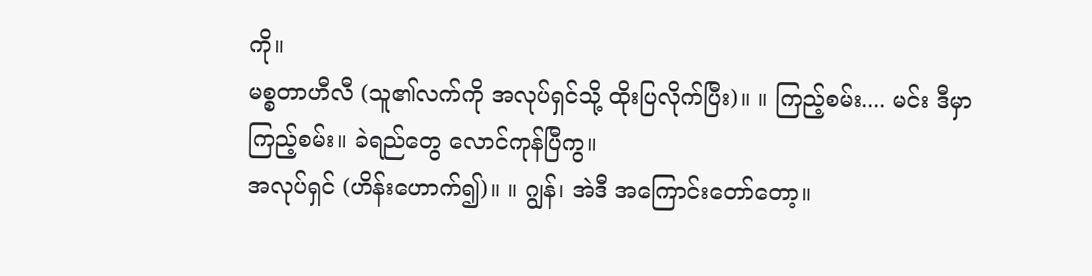ကို။
မစ္စတာဟီလီ (သူ၏လက်ကို အလုပ်ရှင်သို့ ထိုးပြလိုက်ပြီး)။ ။ ကြည့်စမ်း.... မင်း ဒီမှာ ကြည့်စမ်း။ ခဲရည်တွေ လောင်ကုန်ပြီကွ။
အလုပ်ရှင် (ဟိန်းဟောက်၍)။ ။ ဂျွန်၊ အဲဒီ အကြောင်းတော်တော့။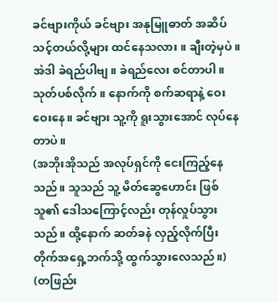ခင်ဗျားကိုယ် ခင်ဗျား အနုမြူဓာတ် အဆိပ်သင့်တယ်လို့များ ထင်နေသလား။ ချီးတဲ့မှပဲ။ အဲဒါ ခဲရည်ပါဗျ။ ခဲရည်လေး စင်တာပါ။ သုတ်ပစ်လိုက်။ နောက်ကို စက်ဆရာနဲ့ ဝေးဝေးနေ။ ခင်ဗျား သူ့ကို ရူးသွားအောင် လုပ်နေတာပဲ။
(အဘိုးအိုသည် အလုပ်ရှင်ကို ငေးကြည့်နေသည်။ သူသည် သူ့ မိတ်ဆွေဟောင်း ဖြစ်သူ၏ ဒေါသကြောင့်လည်း တုန်လှုပ်သွားသည်။ ထို့နောက် ဆတ်ခနဲ လှည့်လိုက်ပြီး တိုက်အရှေ့ဘက်သို့ ထွက်သွားလေသည်။)
(တဖြည်း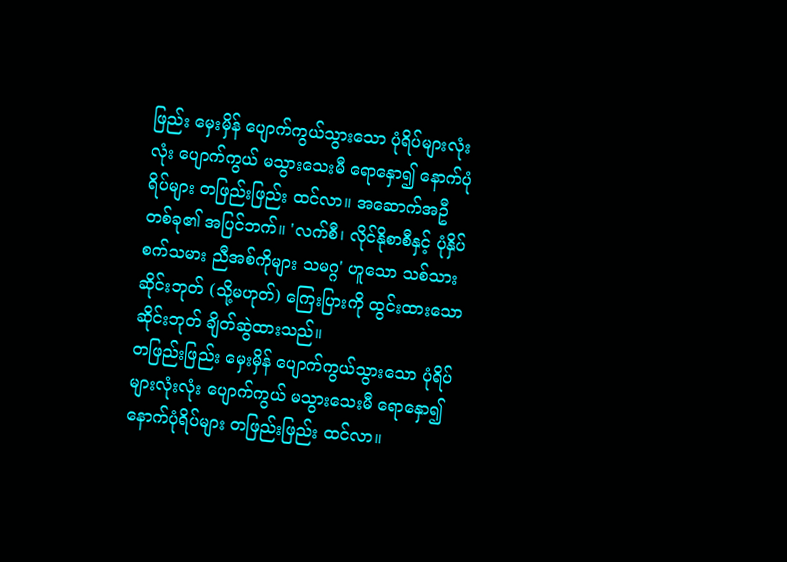ဖြည်း မှေးမှိန် ပျောက်ကွယ်သွားသော ပုံရိပ်များလုံးလုံး ပျောက်ကွယ် မသွားသေးမီ ရောနှော၍ နောက်ပုံရိပ်များ တဖြည်းဖြည်း ထင်လာ။ အဆောက်အဦ တစ်ခု၏ အပြင်ဘက်။ 'လက်စီ၊ လိုင်နိုစာစီနှင့် ပုံနှိပ်စက်သမား ညီအစ်ကိုများ သမဂ္ဂ' ဟူသော သစ်သားဆိုင်းဘုတ် (သို့မဟုတ်) ကြေးပြားကို ထွင်းထားသော ဆိုင်းဘုတ် ချိတ်ဆွဲထားသည်။
တဖြည်းဖြည်း မှေးမှိန် ပျောက်ကွယ်သွားသော ပုံရိပ်များလုံးလုံး ပျောက်ကွယ် မသွားသေးမီ ရောနှော၍ နောက်ပုံရိပ်များ တဖြည်းဖြည်း ထင်လာ။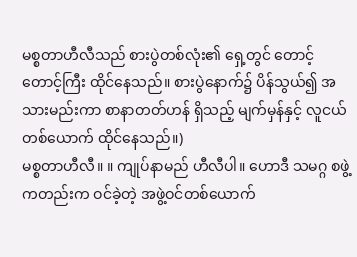မစ္စတာဟီလီသည် စားပွဲတစ်လုံး၏ ရှေ့တွင် တောင့်တောင့်ကြီး ထိုင်နေသည်။ စားပွဲနောက်၌ ပိန်သွယ်၍ အသားမည်းကာ စာနာတတ်ဟန် ရှိသည့် မျက်မှန်နှင့် လူငယ်တစ်ယောက် ထိုင်နေသည်။)
မစ္စတာဟီလီ။ ။ ကျုပ်နာမည် ဟီလီပါ။ ဟောဒီ သမဂ္ဂ စဖွဲ့ကတည်းက ဝင်ခဲ့တဲ့ အဖွဲ့ဝင်တစ်ယောက်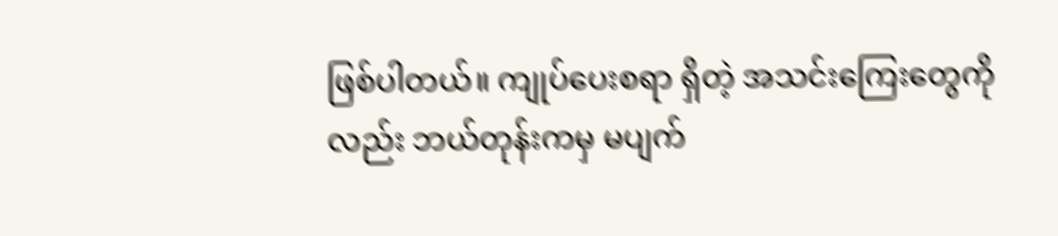ဖြစ်ပါတယ်။ ကျုပ်ပေးစရာ ရှိတဲ့ အသင်းကြေးတွေကိုလည်း ဘယ်တုန်းကမှ မပျက်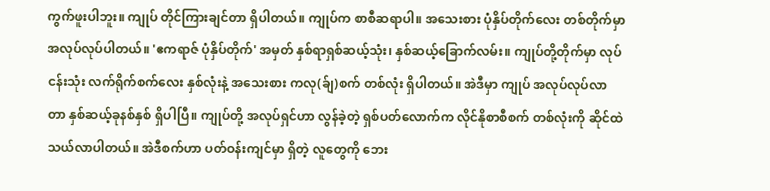ကွက်ဖူးပါဘူး။ ကျုပ် တိုင်ကြားချင်တာ ရှိပါတယ်။ ကျုပ်က စာစီဆရာပါ။ အသေးစား ပုံနှိပ်တိုက်လေး တစ်တိုက်မှာ အလုပ်လုပ်ပါတယ်။ 'ဧကရာဇ် ပုံနှိပ်တိုက်' အမှတ် နှစ်ရာရှစ်ဆယ့်သုံး၊ နှစ်ဆယ့်ခြောက်လမ်း။ ကျုပ်တို့တိုက်မှာ လုပ်ငန်းသုံး လက်ရိုက်စက်လေး နှစ်လုံးနဲ့ အသေးစား ကလု(ခ်ျ)စက် တစ်လုံး ရှိပါတယ်။ အဲဒီမှာ ကျုပ် အလုပ်လုပ်လာတာ နှစ်ဆယ့်ခုနစ်နှစ် ရှိပါပြီ။ ကျုပ်တို့ အလုပ်ရှင်ဟာ လွန်ခဲ့တဲ့ ရှစ်ပတ်လောက်က လိုင်နိုစာစီစက် တစ်လုံးကို ဆိုင်ထဲ သယ်လာပါတယ်။ အဲဒီစက်ဟာ ပတ်ဝန်းကျင်မှာ ရှိတဲ့ လူတွေကို ဘေး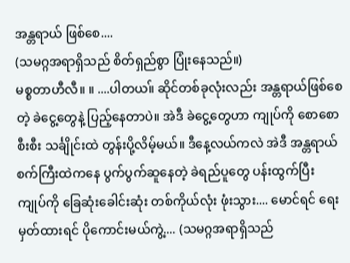အန္တရာယ် ဖြစ်စေ....
(သမဂ္ဂအရာရှိသည် စိတ်ရှည်စွာ ပြုံးနေသည်။)
မစ္စတာဟီလီ။ ။ ....ပါတယ။် ဆိုင်တစ်ခုလုံးလည်း အန္တရာယ်ဖြစ်စေတဲ့ ခဲငွေ့တွေနဲ့ ပြည့်နေတာပဲ။ အဲဒီ ခဲငွေ့တွေဟာ ကျုပ်ကို စောစောစီးစီး သင်္ချိုင်းထဲ တွန်းပို့လိမ့်မယ်။ ဒီနေ့လယ်ကလဲ အဲဒီ အန္တရာယ် စက်ကြီးထဲကနေ ပွက်ပွက်ဆူနေတဲ့ ခဲရည်ပူတွေ ပန်းထွက်ပြီး ကျုပ်ကို ခြေဆုံးခေါင်းဆုံး တစ်ကိုယ်လုံး ဖုံးသွား.... မောင်ရင် ရေးမှတ်ထားရင် ပိုကောင်းမယ်ကွဲ့.... (သမဂ္ဂအရာရှိသည်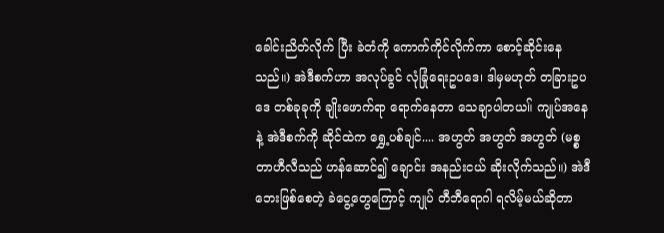ခေါင်းညိတ်လိုက် ပြီး ခဲတံကို ကောက်ကိုင်လိုက်ကာ စောင့်ဆိုင်းနေသည်။) အဲဒီစက်ဟာ အလုပ်ခွင် လုံခြုံရေးဥပဒေ၊ ဒါမှမဟုတ် တခြားဥပဒေ တစ်ခုခုကို ချိုးဖောက်ရာ ရောက်နေတာ သေချာပါတယ။် ကျုပ်အနေနဲ့ အဲဒီစက်ကို ဆိုင်ထဲက ရွှေ့ပစ်ချင်.... အဟွတ် အဟွတ် အဟွတ် (မစ္စတာဟီလီသည် ဟန်ဆောင်၍ ချောင်း အနည်းငယ် ဆိုးလိုက်သည်။) အဲဒီ ဘေးဖြစ်စေတဲ့ ခဲငွေ့တွေကြောင့် ကျုပ် တီဘီရောဂါ ရလိမ့်မယ်ဆိုတာ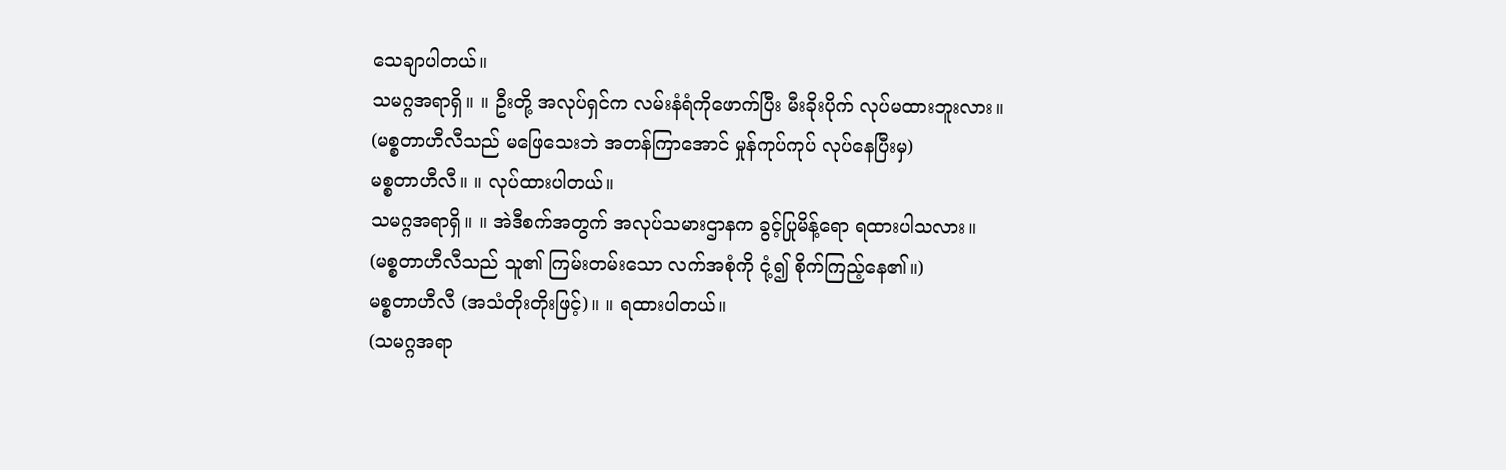သေချာပါတယ်။
သမဂ္ဂအရာရှိ။ ။ ဦးတို့ အလုပ်ရှင်က လမ်းနံရံကိုဖောက်ပြီး မီးခိုးပိုက် လုပ်မထားဘူးလား။
(မစ္စတာဟီလီသည် မဖြေသေးဘဲ အတန်ကြာအောင် မှုန်ကုပ်ကုပ် လုပ်နေပြီးမှ)
မစ္စတာဟီလီ။ ။ လုပ်ထားပါတယ်။
သမဂ္ဂအရာရှိ။ ။ အဲဒီစက်အတွက် အလုပ်သမားဌာနက ခွင့်ပြုမိန့်ရော ရထားပါသလား။
(မစ္စတာဟီလီသည် သူ၏ ကြမ်းတမ်းသော လက်အစုံကို ငုံ့၍ စိုက်ကြည့်နေ၏။)
မစ္စတာဟီလီ (အသံတိုးတိုးဖြင့်)။ ။ ရထားပါတယ်။
(သမဂ္ဂအရာ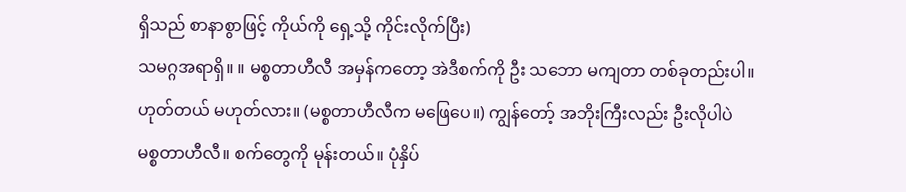ရှိသည် စာနာစွာဖြင့် ကိုယ်ကို ရှေ့သို့ ကိုင်းလိုက်ပြီး)
သမဂ္ဂအရာရှိ။ ။ မစ္စတာဟီလီ အမှန်ကတော့ အဲဒီစက်ကို ဦး သဘော မကျတာ တစ်ခုတည်းပါ။ ဟုတ်တယ် မဟုတ်လား။ (မစ္စတာဟီလီက မဖြေပေ။) ကျွန်တော့် အဘိုးကြီးလည်း ဦးလိုပါပဲ မစ္စတာဟီလီ။ စက်တွေကို မုန်းတယ်။ ပုံနှိပ်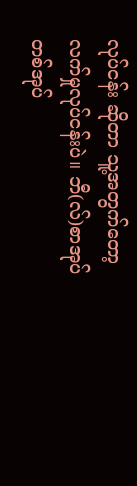လုပ်ငန်း ဆိုတာ သူ့အတွက်တော့ လက်မှုလုပ်ငန်းပဲ။ ဘီ(လ်)စာအုပ် တစ်အုပ်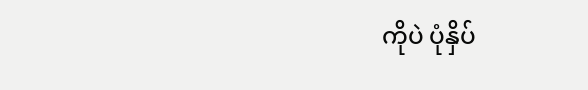ကိုပဲ ပုံနှိပ်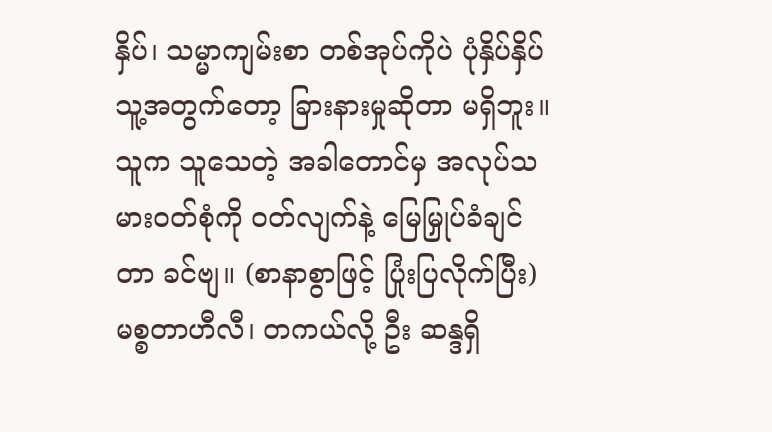နှိပ်၊ သမ္မာကျမ်းစာ တစ်အုပ်ကိုပဲ ပုံနှိပ်နှိပ် သူ့အတွက်တော့ ခြားနားမှုဆိုတာ မရှိဘူး။ သူက သူသေတဲ့ အခါတောင်မှ အလုပ်သမားဝတ်စုံကို ဝတ်လျက်နဲ့ မြေမြှုပ်ခံချင်တာ ခင်ဗျ။ (စာနာစွာဖြင့် ပြုံးပြလိုက်ပြီး) မစ္စတာဟီလီ၊ တကယ်လို့ ဦး ဆန္ဒရှိ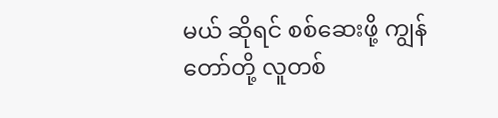မယ် ဆိုရင် စစ်ဆေးဖို့ ကျွန်တော်တို့ လူတစ်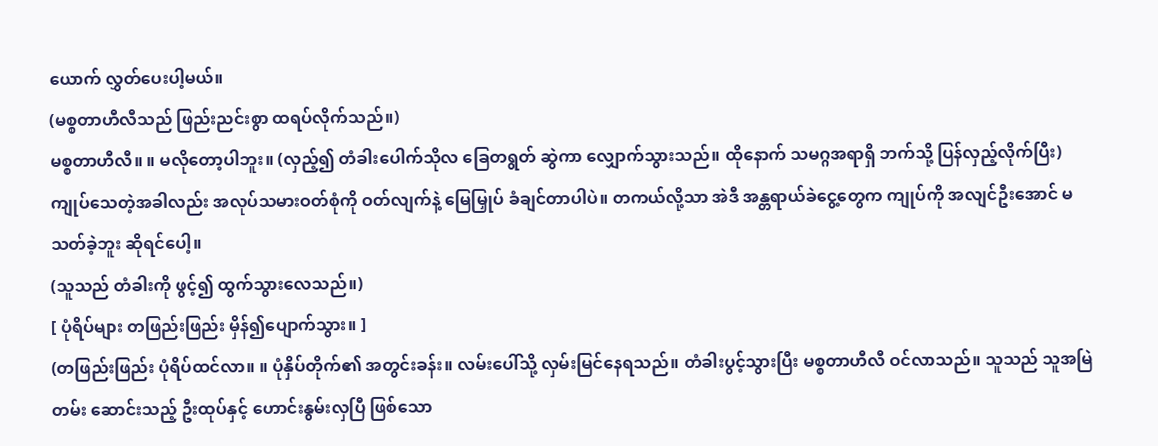ယောက် လွှတ်ပေးပါ့မယ်။
(မစ္စတာဟီလီသည် ဖြည်းညင်းစွာ ထရပ်လိုက်သည်။)
မစ္စတာဟီလီ။ ။ မလိုတော့ပါဘူး။ (လှည့်၍ တံခါးပေါက်သိုလ ခြေတရွတ် ဆွဲကာ လျှောက်သွားသည်။ ထိုနောက် သမဂ္ဂအရာရှိ ဘက်သို့ ပြန်လှည့်လိုက်ပြီး) ကျုပ်သေတဲ့အခါလည်း အလုပ်သမားဝတ်စုံကို ဝတ်လျက်နဲ့ မြေမြှုပ် ခံချင်တာပါပဲ။ တကယ်လို့သာ အဲဒီ အန္တရာယ်ခဲငွေ့တွေက ကျုပ်ကို အလျင်ဦးအောင် မသတ်ခဲ့ဘူး ဆိုရင်ပေါ့။
(သူသည် တံခါးကို ဖွင့်၍ ထွက်သွားလေသည်။)
[ ပုံရိပ်များ တဖြည်းဖြည်း မှိန်၍ပျောက်သွား။ ]
(တဖြည်းဖြည်း ပုံရိပ်ထင်လာ။ ။ ပုံနှိပ်တိုက်၏ အတွင်းခန်း။ လမ်းပေါ်သို့ လှမ်းမြင်နေရသည်။ တံခါးပွင့်သွားပြီး မစ္စတာဟီလီ ဝင်လာသည်။ သူသည် သူအမြဲတမ်း ဆောင်းသည့် ဦးထုပ်နှင့် ဟောင်းနွမ်းလှပြီ ဖြစ်သော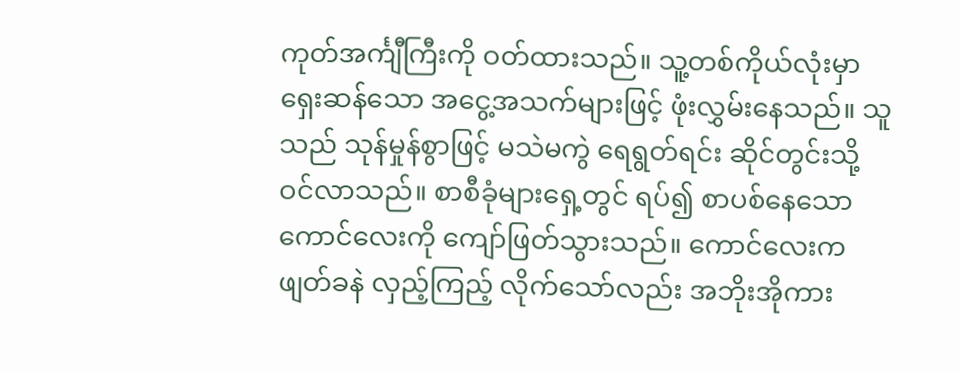ကုတ်အင်္ကျီကြီးကို ဝတ်ထားသည်။ သူ့တစ်ကိုယ်လုံးမှာ ရှေးဆန်သော အငွေ့အသက်များဖြင့် ဖုံးလွှမ်းနေသည်။ သူသည် သုန်မှုန်စွာဖြင့် မသဲမကွဲ ရေရွတ်ရင်း ဆိုင်တွင်းသို့ ဝင်လာသည်။ စာစီခုံများရှေ့တွင် ရပ်၍ စာပစ်နေသော ကောင်လေးကို ကျော်ဖြတ်သွားသည်။ ကောင်လေးက ဖျတ်ခနဲ လှည့်ကြည့် လိုက်သော်လည်း အဘိုးအိုကား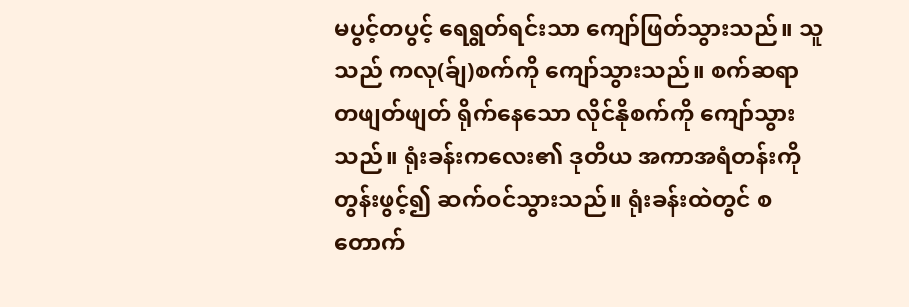မပွင့်တပွင့် ရေရွတ်ရင်းသာ ကျော်ဖြတ်သွားသည်။ သူသည် ကလု(ခ်ျ)စက်ကို ကျော်သွားသည်။ စက်ဆရာ တဖျတ်ဖျတ် ရိုက်နေသော လိုင်နိုစက်ကို ကျော်သွားသည်။ ရုံးခန်းကလေး၏ ဒုတိယ အကာအရံတန်းကို တွန်းဖွင့်၍ ဆက်ဝင်သွားသည်။ ရုံးခန်းထဲတွင် စတောက်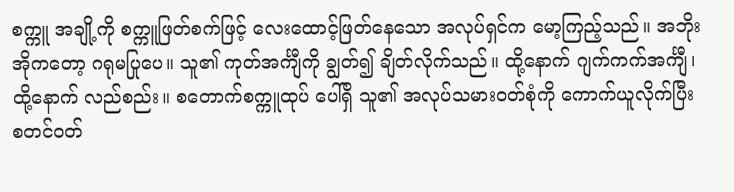စက္ကူ အချို့ကို စက္ကူဖြတ်စက်ဖြင့် လေးထောင့်ဖြတ်နေသော အလုပ်ရှင်က မော့ကြည့်သည်။ အဘိုးအိုကတော့ ဂရုမပြုပေ။ သူ၏ ကုတ်အင်္ကျီကို ချွတ်၍ ချိတ်လိုက်သည်။ ထို့နောက် ဂျက်ကက်အင်္ကျီ၊ ထို့နောက် လည်စည်း။ စတောက်စက္ကူထုပ် ပေါ်ရှိ သူ၏ အလုပ်သမားဝတ်စုံကို ကောက်ယူလိုက်ပြီး စတင်ဝတ်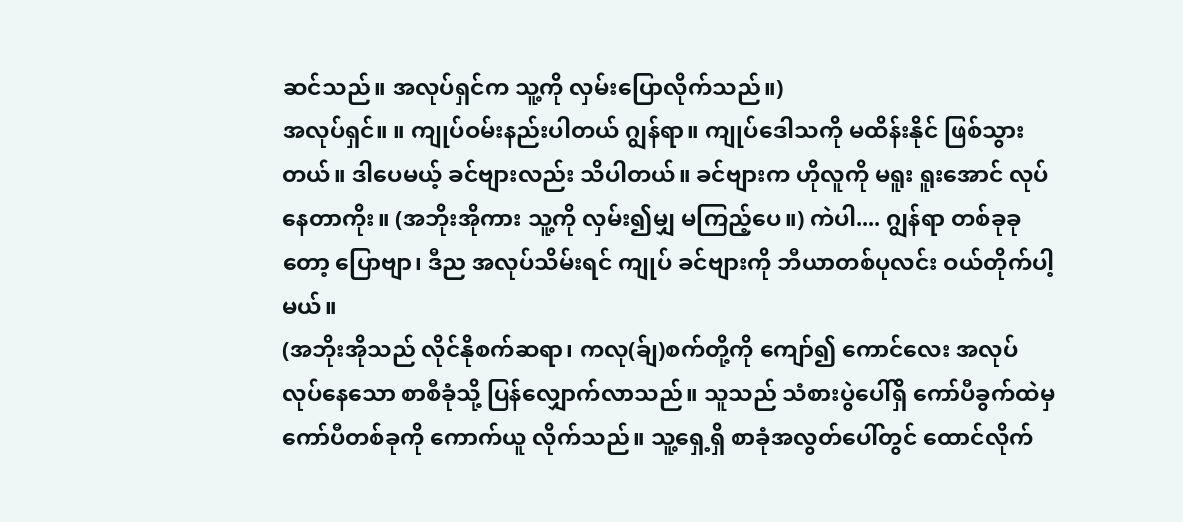ဆင်သည်။ အလုပ်ရှင်က သူ့ကို လှမ်းပြောလိုက်သည်။)
အလုပ်ရှင်။ ။ ကျုပ်ဝမ်းနည်းပါတယ် ဂျွန်ရာ။ ကျုပ်ဒေါသကို မထိန်းနိုင် ဖြစ်သွားတယ်။ ဒါပေမယ့် ခင်ဗျားလည်း သိပါတယ်။ ခင်ဗျားက ဟိုလူကို မရူး ရူးအောင် လုပ်နေတာကိုး။ (အဘိုးအိုကား သူ့ကို လှမ်း၍မျှ မကြည့်ပေ။) ကဲပါ.... ဂျွန်ရာ တစ်ခုခုတော့ ပြောဗျာ၊ ဒီည အလုပ်သိမ်းရင် ကျုပ် ခင်ဗျားကို ဘီယာတစ်ပုလင်း ဝယ်တိုက်ပါ့မယ်။
(အဘိုးအိုသည် လိုင်နိုစက်ဆရာ၊ ကလု(ခ်ျ)စက်တို့ကို ကျော်၍ ကောင်လေး အလုပ်လုပ်နေသော စာစီခုံသို့ ပြန်လျှောက်လာသည်။ သူသည် သံစားပွဲပေါ်ရှိ ကော်ပီခွက်ထဲမှ ကော်ပီတစ်ခုကို ကောက်ယူ လိုက်သည်။ သူ့ရှေ့ရှိ စာခုံအလွတ်ပေါ်တွင် ထောင်လိုက်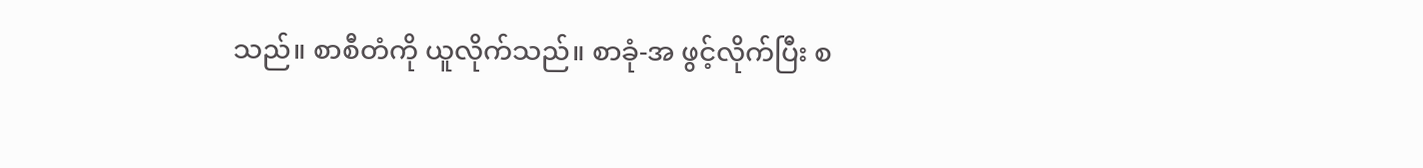သည်။ စာစီတံကို ယူလိုက်သည်။ စာခုံ-အ ဖွင့်လိုက်ပြီး စ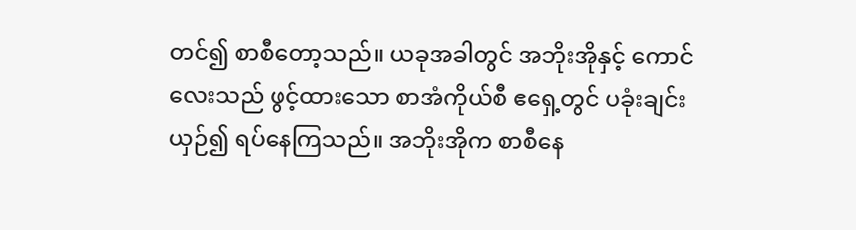တင်၍ စာစီတော့သည်။ ယခုအခါတွင် အဘိုးအိုနှင့် ကောင်လေးသည် ဖွင့်ထားသော စာအံကိုယ်စီ ဧရှေ့တွင် ပခုံးချင်းယှဉ်၍ ရပ်နေကြသည်။ အဘိုးအိုက စာစီနေ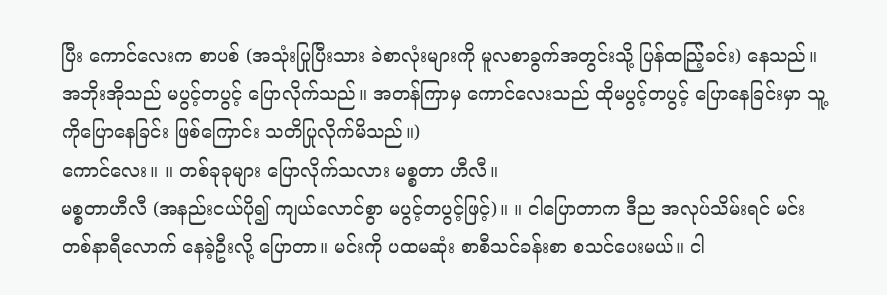ပြီး ကောင်လေးက စာပစ် (အသုံးပြုပြီးသား ခဲစာလုံးများကို မူလစာခွက်အတွင်းသို့ ပြန်ထညြ့်ခင်း) နေသည်။ အဘိုးအိုသည် မပွင့်တပွင့် ပြောလိုက်သည်။ အတန်ကြာမှ ကောင်လေးသည် ထိုမပွင့်တပွင့် ပြောနေခြင်းမှာ သူ့ကိုပြောနေခြင်း ဖြစ်ကြောင်း သတိပြုလိုက်မိသည်။)
ကောင်လေး။ ။ တစ်ခုခုများ ပြောလိုက်သလား မစ္စတာ ဟီလီ။
မစ္စတာဟီလီ (အနည်းငယ်ပို၍ ကျယ်လောင်စွာ မပွင့်တပွင့်ဖြင့်)။ ။ ငါပြောတာက ဒီည အလုပ်သိမ်းရင် မင်းတစ်နာရီလောက် နေခဲ့ဦးလို့ ပြောတာ။ မင်းကို ပထမဆုံး စာစီသင်ခန်းစာ စသင်ပေးမယ်။ ငါ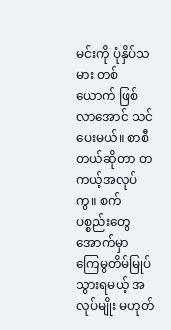မင်းကို ပုံနှိပ်သမား တစ်ယောက် ဖြစ်လာအောင် သင်ပေးမယ်။ စာစီတယ်ဆိုတာ တကယ့်အလုပ်ကွ။ စက်ပစ္စည်းတွေ အောက်မှာ ကြေမွတိမ်မြုပ် သွားရမယ့် အလုပ်မျိုး မဟုတ်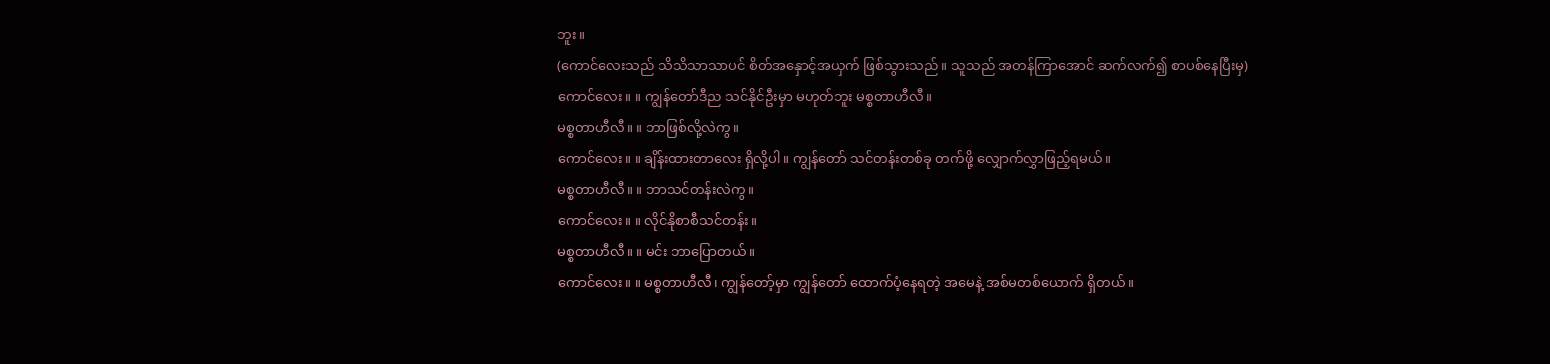ဘူး။
(ကောင်လေးသည် သိသိသာသာပင် စိတ်အနှောင့်အယှက် ဖြစ်သွားသည်။ သူသည် အတန်ကြာအောင် ဆက်လက်၍ စာပစ်နေပြီးမှ)
ကောင်လေး။ ။ ကျွန်တော်ဒီည သင်နိုင်ဦးမှာ မဟုတ်ဘူး မစ္စတာဟီလီ။
မစ္စတာဟီလီ။ ။ ဘာဖြစ်လို့လဲကွ။
ကောင်လေး။ ။ ချိန်းထားတာလေး ရှိလို့ပါ။ ကျွန်တော် သင်တန်းတစ်ခု တက်ဖို့ လျှောက်လွှာဖြည့်ရမယ်။
မစ္စတာဟီလီ။ ။ ဘာသင်တန်းလဲကွ။
ကောင်လေး။ ။ လိုင်နိုစာစီသင်တန်း။
မစ္စတာဟီလီ။ ။ မင်း ဘာပြောတယ်။
ကောင်လေး။ ။ မစ္စတာဟီလီ၊ ကျွန်တော့်မှာ ကျွန်တော် ထောက်ပံ့နေရတဲ့ အမေနဲ့ အစ်မတစ်ယောက် ရှိတယ်။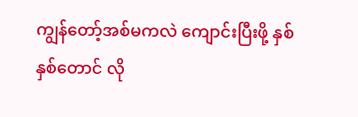ကျွန်တော့်အစ်မကလဲ ကျောင်းပြီးဖို့ နှစ်နှစ်တောင် လို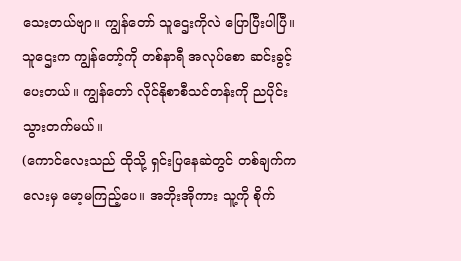သေးတယ်ဗျာ။ ကျွန်တော် သူဌေးကိုလဲ ပြောပြီးပါပြီ။ သူဌေးက ကျွန်တော့်ကို တစ်နာရီ အလုပ်စော ဆင်းခွင့်ပေးတယ်။ ကျွန်တော် လိုင်နိုစာစီသင်တန်းကို ညပိုင်း သွားတက်မယ်။
(ကောင်လေးသည် ထိုသို့ ရှင်းပြနေဆဲတွင် တစ်ချက်ကလေးမှ မော့မကြည့်ပေ။ အဘိုးအိုကား သူ့ကို စိုက်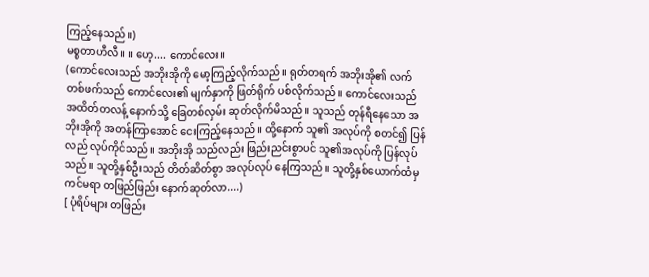ကြည့်နေသည်။)
မစ္စတာဟီလီ။ ။ ဟေ့.... ကောင်လေး။
(ကောင်လေးသည် အဘိုးအိုကို မော့ကြည့်လိုက်သည်။ ရုတ်တရက် အဘိုးအို၏ လက်တစ်ဖက်သည် ကောင်လေး၏ မျက်နှာကို ဖြတ်ရိုက် ပစ်လိုက်သည်။ ကောင်လေးသည် အထိတ်တလန့် နောက်သို့ ခြေတစ်လှမ်း ဆုတ်လိုက်မိသည်။ သူသည် တုန်ရီနေသော အဘိုးအိုကို အတန်ကြာအောင် ငေးကြည့်နေသည်။ ထို့နောက် သူ၏ အလုပ်ကို စတင်၍ ပြန်လည် လုပ်ကိုင်သည်။ အဘိုးအို သည်လည်း ဖြည်းညင်းစွာပင် သူ၏အလုပ်ကို ပြန်လုပ်သည်။ သူတို့နှစ်ဦးသည် တိတ်ဆိတ်စွာ အလုပ်လုပ် နေကြသည်။ သူတို့နှစ်ယောက်ထံမှ ကင်မရာ တဖြည်ဖြည်း နောက်ဆုတ်လာ....)
[ ပုံရိပ်များ တဖြည်း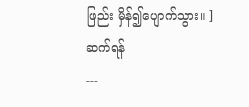ဖြည်း မှိန်၍ပျောက်သွား။ ]
ဆက်ရန်
---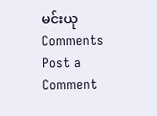မင်းယု
Comments
Post a Comment